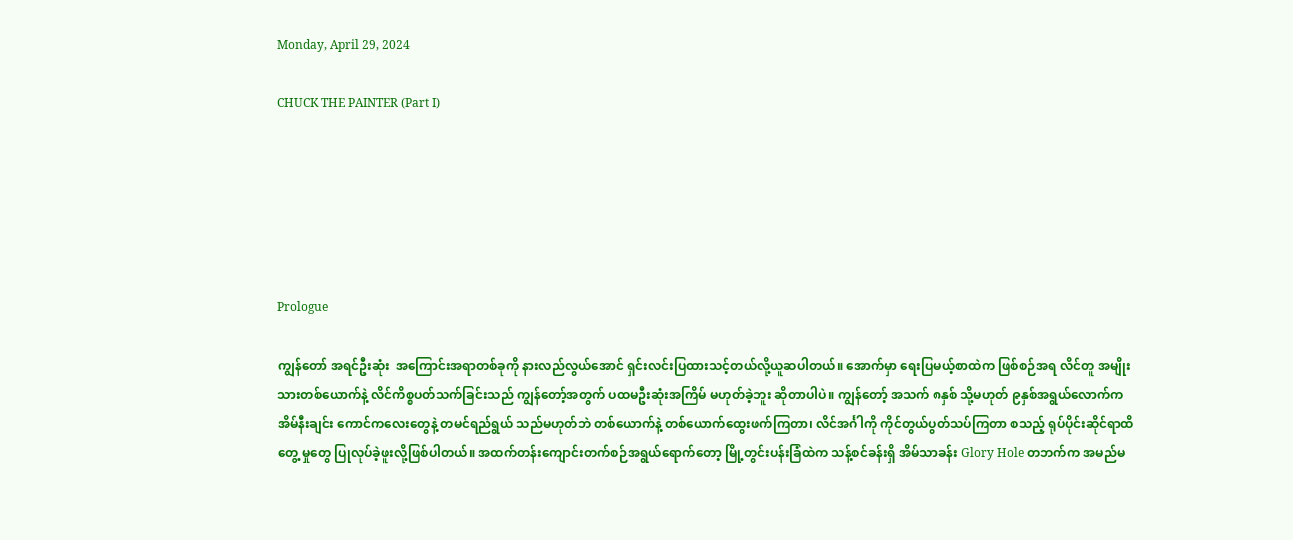Monday, April 29, 2024

CHUCK THE PAINTER (Part I)






Prologue

ကျွန်တော် အရင်ဦးဆုံး  အကြောင်းအရာတစ်ခုကို နားလည်လွယ်အောင် ရှင်းလင်းပြထားသင့်တယ်လို့ယူဆပါတယ်။ အောက်မှာ ရေးပြမယ့်စာထဲက ဖြစ်စဉ်အရ လိင်တူ အမျိုးသားတစ်ယောက်နဲ့ လိင်ကိစ္စပတ်သက်ခြင်းသည် ကျွန်တော့်အတွက် ပထမဦးဆုံးအကြိမ် မဟုတ်ခဲ့ဘူး ဆိုတာပါပဲ။ ကျွန်တော့် အသက် ၈နှစ် သို့မဟုတ် ၉နှစ်အရွယ်လောက်က အိမ်နီးချင်း ကောင်ကလေးတွေနဲ့ တမင်ရည်ရွယ် သည်မဟုတ်ဘဲ တစ်ယောက်နဲ့ တစ်ယောက်ထွေးဖက်ကြတာ၊ လိင်အင်္ဂါကို ကိုင်တွယ်ပွတ်သပ်ကြတာ စသည့် ရုပ်ပိုင်းဆိုင်ရာထိတွေ့ မှုတွေ ပြုလုပ်ခဲ့ဖူးလို့ဖြစ်ပါတယ်။ အထက်တန်းကျောင်းတက်စဉ်အရွယ်ရောက်တော့ မြို့တွင်းပန်းခြံထဲက သန့်စင်ခန်းရှိ အိမ်သာခန်း Glory Hole တဘက်က အမည်မ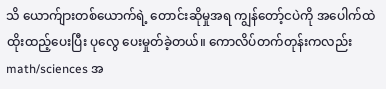သိ ယောက်ျားတစ်ယောက်ရဲ့ တောင်းဆိုမှုအရ ကျွန်တော့်ငပဲကို အပေါက်ထဲထိုးထည့်ပေးပြီး ပုလွေ ပေးမှုတ်ခဲ့တယ်။ ကောလိပ်တက်တုန်းကလည်း math/sciences အ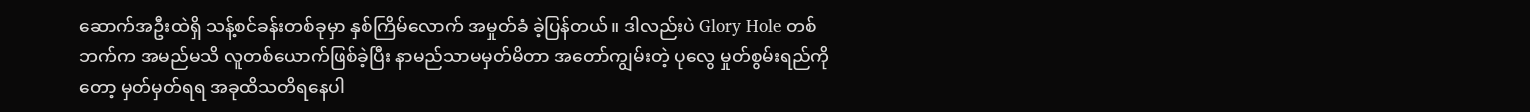ဆောက်အဦးထဲရှိ သန့်စင်ခန်းတစ်ခုမှာ နှစ်ကြိမ်လောက် အမှုတ်ခံ ခဲ့ပြန်တယ်။ ဒါလည်းပဲ Glory Hole တစ်ဘက်က အမည်မသိ လူတစ်ယောက်ဖြစ်ခဲ့ပြီး နာမည်သာမမှတ်မိတာ အတော်ကျွမ်းတဲ့ ပုလွေ မှုတ်စွမ်းရည်ကိုတော့ မှတ်မှတ်ရရ အခုထိသတိရနေပါ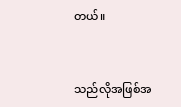တယ်။


သည်လိုအဖြစ်အ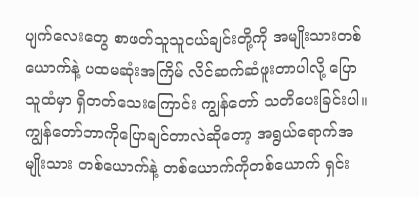ပျက်လေးတွေ စာဖတ်သူသူငယ်ချင်းတို့ကို အမျိုးသားတစ်ယောက်နဲ့ ပထမဆုံးအကြိမ် လိင်ဆက်ဆံဖူးတာပါလို့ ပြောသူထံမှာ ရှိတတ်သေးကြောင်း ကျွန်တော် သတိပေးခြင်းပါ။ ကျွန်တော်ဘာကိုပြောချင်တာလဲဆိုတော့ အရွယ်ရောက်အမျိုးသား တစ်ယောက်နဲ့ တစ်ယောက်ကိုတစ်ယောက် ရှင်း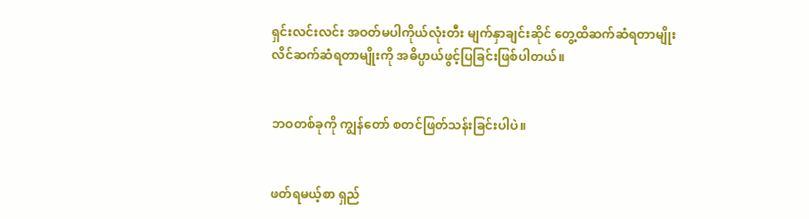ရှင်းလင်းလင်း အဝတ်မပါကိုယ်လုံးတီး မျက်နှာချင်းဆိုင် တွေ့ထိဆက်ဆံရတာမျိုး လိင်ဆက်ဆံရတာမျိုးကို အဓိပ္ပာယ်ဖွင့်ပြခြင်းဖြစ်ပါတယ်။


ဘဝတစ်ခုကို ကျွန်တော် စတင်ဖြတ်သန်းခြင်းပါပဲ။


ဖတ်ရမယ့်စာ ရှည်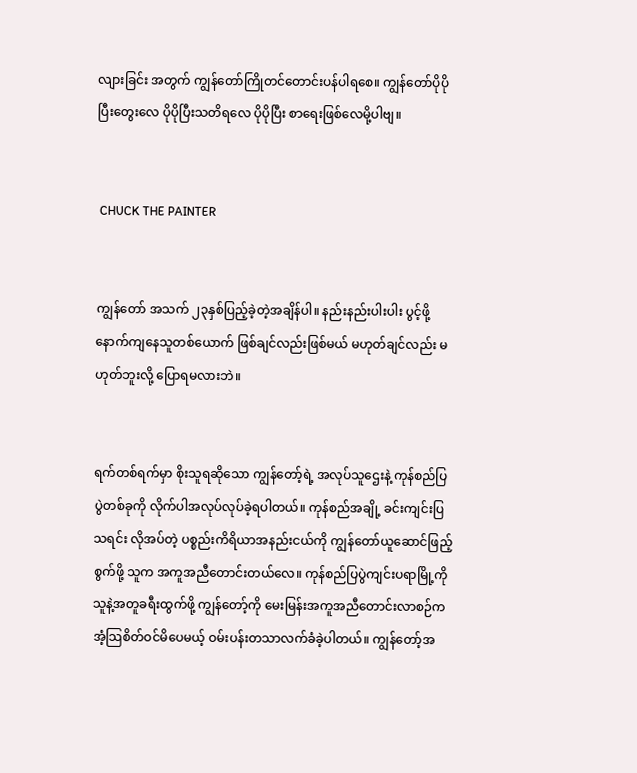လျားခြင်း အတွက် ကျွန်တော်ကြိုတင်တောင်းပန်ပါရစေ။ ကျွန်တော်ပိုပိုပြီးတွေးလေ ပိုပိုပြီးသတိရလေ ပိုပိုပြီး စာရေးဖြစ်လေမို့ပါဗျ။


 CHUCK THE PAINTER


ကျွန်တော် အသက် ၂၃နှစ်ပြည့်ခဲ့တဲ့အချိန်ပါ။ နည်းနည်းပါးပါး ပွင့်ဖို့နောက်ကျနေသူတစ်ယောက် ဖြစ်ချင်လည်းဖြစ်မယ် မဟုတ်ချင်လည်း မဟုတ်ဘူးလို့ ပြောရမလားဘဲ။


ရက်တစ်ရက်မှာ စိုးသူရဆိုသော ကျွန်တော့်ရဲ့ အလုပ်သူဌေးနဲ့ ကုန်စည်ပြပွဲတစ်ခုကို လိုက်ပါအလုပ်လုပ်ခဲ့ရပါတယ်။ ကုန်စည်အချို့ ခင်းကျင်းပြသရင်း လိုအပ်တဲ့ ပစ္စည်းကိရိယာအနည်းငယ်ကို ကျွန်တော်ယူဆောင်ဖြည့်စွက်ဖို့ သူက အကူအညီတောင်းတယ်လေ။ ကုန်စည်ပြပွဲကျင်းပရာမြို့ကို သူနဲ့အတူခရီးထွက်ဖို့ ကျွန်တော့်ကို မေးမြန်းအကူအညီတောင်းလာစဉ်က အံ့သြစိတ်ဝင်မိပေမယ့် ဝမ်းပန်းတသာလက်ခံခဲ့ပါတယ်။ ကျွန်တော့်အ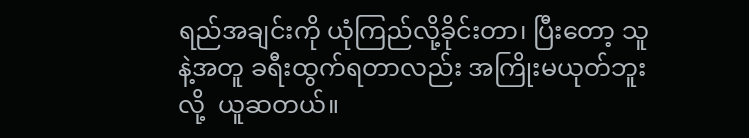ရည်အချင်းကို ယုံကြည်လို့ခိုင်းတာ၊ ပြီးတော့ သူနဲ့အတူ ခရီးထွက်ရတာလည်း အကြိုးမယုတ်ဘူးလို့  ယူဆတယ်။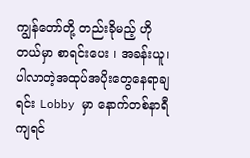ကျွန်တော်တို့ တည်းခိုမည့် ဟိုတယ်မှာ စာရင်းပေး ၊ အခန်းယူ၊ ပါလာတဲ့အထုပ်အပိုးတွေနေရာချရင်း Lobby မှာ နောက်တစ်နာရီကျရင်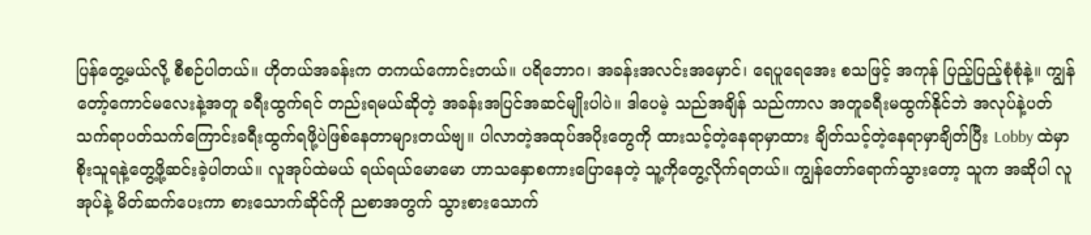ပြန်တွေ့မယ်လို့ စီစဉ်ပါတယ်။ ဟိုတယ်အခန်းက တကယ်ကောင်းတယ်။ ပရိဘောဂ၊ အခန်းအလင်းအမှောင်၊ ရေပူရေအေး စသဖြင့် အကုန် ပြည့်ပြည့်စုံစုံနဲ့။ ကျွန်တော့်ကောင်မလေးနဲ့အတူ ခရီးထွက်ရင် တည်းရမယ်ဆိုတဲ့ အခန်းအပြင်အဆင်မျိုးပါပဲ။ ဒါပေမဲ့ သည်အချိန် သည်ကာလ အတူခရီးမထွက်နိုင်ဘဲ အလုပ်နဲ့ပတ်သက်ရာပတ်သက်ကြောင်းခရီးထွက်ရဖို့ပဲဖြစ်နေတာများတယ်ဗျ။ ပါလာတဲ့အထုပ်အပိုးတွေကို ထားသင့်တဲ့နေရာမှာထား ချိတ်သင့်တဲ့နေရာမှာချိတ်ပြီး Lobby ထဲမှာ စိုးသူရနဲ့တွေ့ဖို့ဆင်းခဲ့ပါတယ်။ လူအုပ်ထဲမယ် ရယ်ရယ်မောမော ဟာသနှောစကားပြောနေတဲ့ သူ့ကိုတွေ့လိုက်ရတယ်။ ကျွန်တော်ရောက်သွားတော့ သူက အဆိုပါ လူအုပ်နဲ့ မိတ်ဆက်ပေးကာ စားသောက်ဆိုင်ကို ညစာအတွက် သွားစားသောက်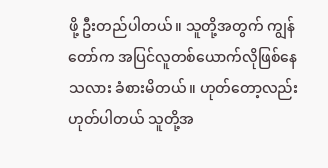ဖို့ ဦးတည်ပါတယ်။ သူတို့အတွက် ကျွန်တော်က အပြင်လူတစ်ယောက်လိုဖြစ်နေသလား ခံစားမိတယ်။ ဟုတ်တော့လည်းဟုတ်ပါတယ် သူတို့အ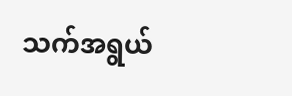သက်အရွယ်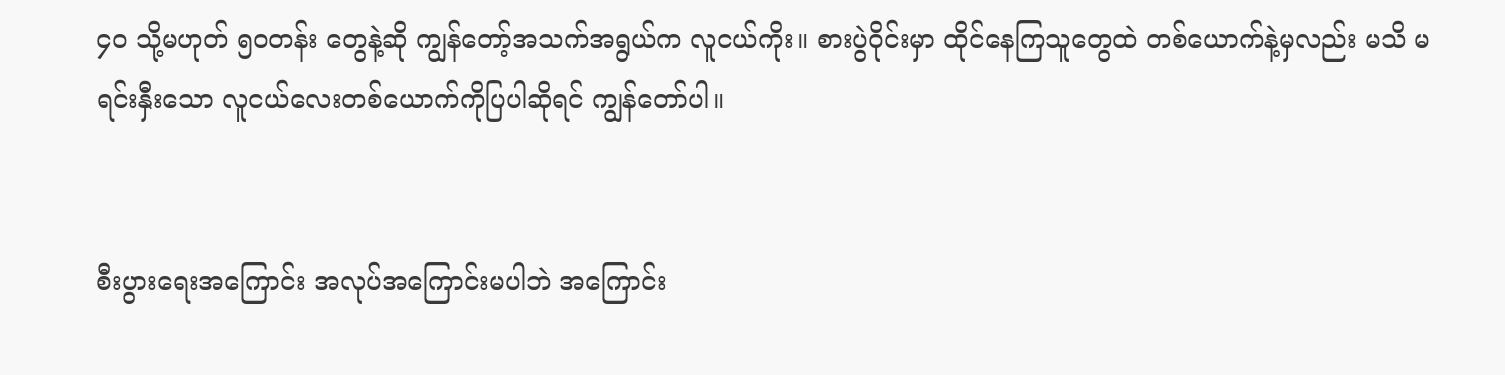၄၀ သို့မဟုတ် ၅၀တန်း တွေနဲ့ဆို ကျွန်တော့်အသက်အရွယ်က လူငယ်ကိုး။ စားပွဲဝိုင်းမှာ ထိုင်နေကြသူတွေထဲ တစ်ယောက်နဲ့မှလည်း မသိ မရင်းနှီးသော လူငယ်လေးတစ်ယောက်ကိုပြပါဆိုရင် ကျွန်တော်ပါ။


စီးပွားရေးအကြောင်း အလုပ်အကြောင်းမပါဘဲ အကြောင်း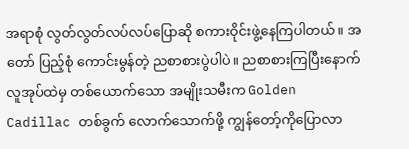အရာစုံ လွတ်လွတ်လပ်လပ်ပြောဆို စကားဝိုင်းဖွဲ့နေကြပါတယ်။ အတော် ပြည့်စုံ ကောင်းမွန်တဲ့ ညစာစားပွဲပါပဲ။ ညစာစားကြပြီးနောက် လူအုပ်ထဲမှ တစ်ယောက်သော အမျိုးသမီးက Golden Cadillac တစ်ခွက် လောက်သောက်ဖို့ ကျွန်တော့်ကိုပြောလာ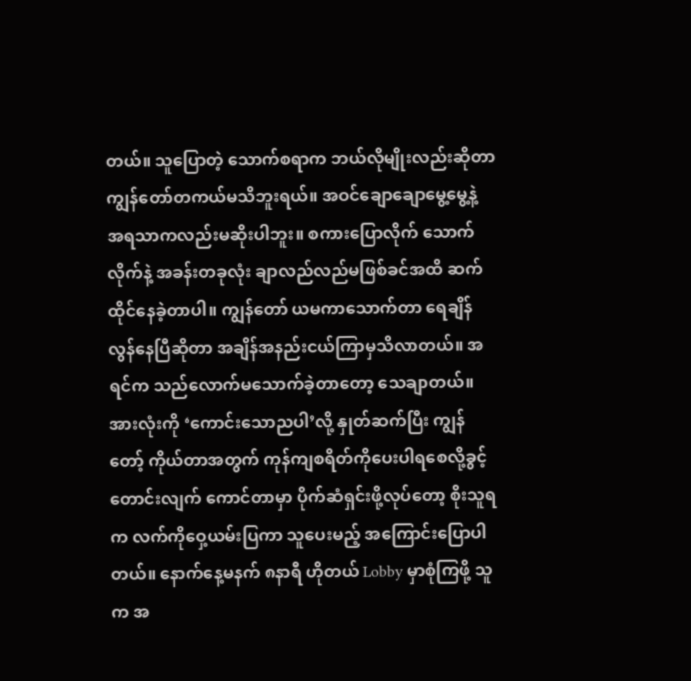တယ်။ သူပြောတဲ့ သောက်စရာက ဘယ်လိုမျိုးလည်းဆိုတာ ကျွန်တော်တကယ်မသိဘူးရယ်။ အဝင်ချောချောမွေ့မွေ့နဲ့ အရသာကလည်းမဆိုးပါဘူး။ စကားပြောလိုက် သောက်လိုက်နဲ့ အခန်းတခုလုံး ချာလည်လည်မဖြစ်ခင်အထိ ဆက်ထိုင်နေခဲ့တာပါ။ ကျွန်တော် ယမကာသောက်တာ ရေချိန်လွန်နေပြီဆိုတာ အချိန်အနည်းငယ်ကြာမှသိလာတယ်။ အရင်က သည်လောက်မသောက်ခဲ့တာတော့ သေချာတယ်။ အားလုံးကို ‘ကောင်းသောညပါ’လို့ နှုတ်ဆက်ပြီး ကျွန်တော့် ကိုယ်တာအတွက် ကုန်ကျစရိတ်ကိုပေးပါရစေလို့ခွင့်တောင်းလျက် ကောင်တာမှာ ပိုက်ဆံရှင်းဖို့လုပ်တော့ စိုးသူရက လက်ကိုဝှေ့ယမ်းပြကာ သူပေးမည့် အကြောင်းပြောပါတယ်။ နောက်နေ့မနက် ၈နာရီ ဟိုတယ် Lobby မှာစုံကြဖို့ သူက အ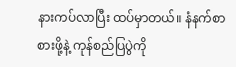နားကပ်လာပြီး ထပ်မှာတယ်။ နံနက်စာစားဖို့နဲ့ ကုန်စည်ပြပွဲကို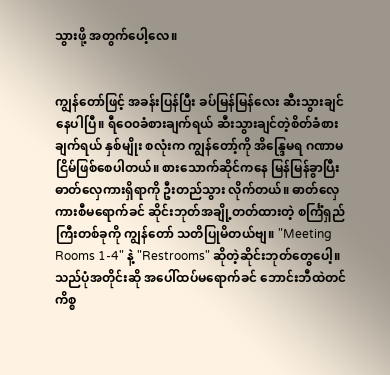သွားဖို့ အတွက်ပေါ့လေ။


ကျွန်တော်ဖြင့် အခန်းပြန်ပြီး ခပ်မြန်မြန်လေး ဆီးသွားချင်နေပါပြီ။ ရီဝေ၀ခံစားချက်ရယ် ဆီးသွားချင်တဲ့စိတ်ခံစားချက်ရယ် နှစ်မျိုး စလုံးက ကျွန်တော့်ကို အိန္ဒြေမရ ဂဏာမငြိမ်ဖြစ်စေပါတယ်။ စားသောက်ဆိုင်ကနေ မြန်မြန်ခွာပြီး ဓာတ်လှေကားရှိရာကို ဦးတည်သွား လိုက်တယ်။ ဓာတ်လှေကားစီမရောက်ခင် ဆိုင်းဘုတ်အချို့တတ်ထားတဲ့ စင်္ကြံရှည်ကြီးတစ်ခုကို ကျွန်တော် သတိပြုမိတယ်ဗျ။ "Meeting Rooms 1-4" နဲ့ "Restrooms" ဆိုတဲ့ဆိုင်းဘုတ်တွေပေါ့။ သည်ပုံအတိုင်းဆို အပေါ်ထပ်မရောက်ခင် ဘောင်းဘီထဲတင်ကိစ္စ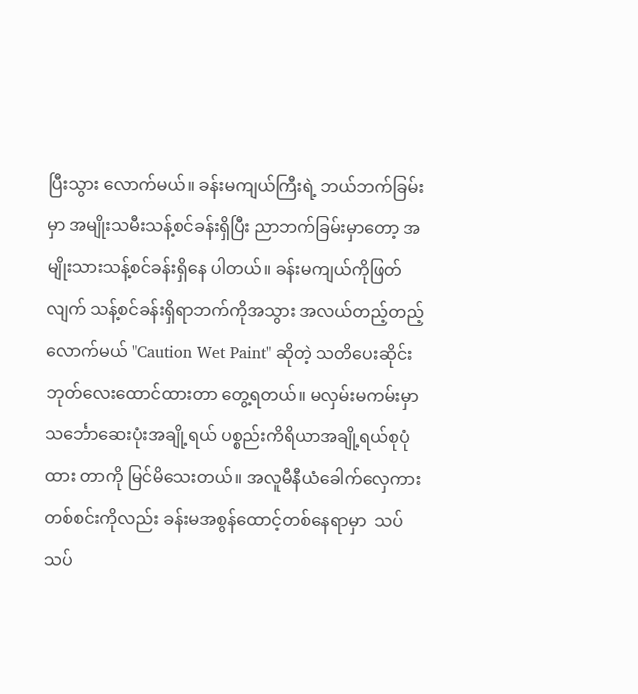ပြီးသွား လောက်မယ်။ ခန်းမကျယ်ကြီးရဲ့ ဘယ်ဘက်ခြမ်းမှာ အမျိုးသမီးသန့်စင်ခန်းရှိပြီး ညာဘက်ခြမ်းမှာတော့ အမျိုးသားသန့်စင်ခန်းရှိနေ ပါတယ်။ ခန်းမကျယ်ကိုဖြတ်လျက် သန့်စင်ခန်းရှိရာဘက်ကိုအသွား အလယ်တည့်တည့်လောက်မယ် "Caution Wet Paint" ဆိုတဲ့ သတိပေးဆိုင်းဘုတ်လေးထောင်ထားတာ တွေ့ရတယ်။ မလှမ်းမကမ်းမှာ သင်္ဘောဆေးပုံးအချို့ရယ် ပစ္စည်းကိရိယာအချို့ရယ်စုပုံထား တာကို မြင်မိသေးတယ်။ အလူမီနီယံခေါက်လှေကားတစ်စင်းကိုလည်း ခန်းမအစွန်ထောင့်တစ်နေရာမှာ  သပ်သပ်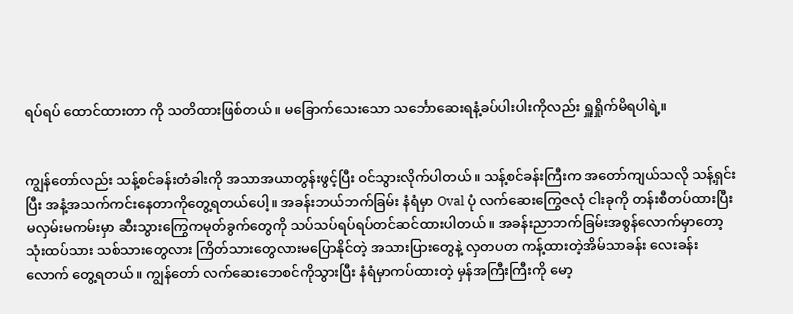ရပ်ရပ် ထောင်ထားတာ ကို သတိထားဖြစ်တယ်။ မခြောက်သေးသော သင်္ဘောဆေးရနံ့ခပ်ပါးပါးကိုလည်း ရှူရှိုက်မိရပါရဲ့။


ကျွန်တော်လည်း သန့်စင်ခန်းတံခါးကို အသာအယာတွန်းဖွင့်ပြီး ဝင်သွားလိုက်ပါတယ်။ သန့်စင်ခန်းကြီးက အတော်ကျယ်သလို သန့်ရှင်း ပြီး အနံ့အသက်ကင်းနေတာကိုတွေ့ရတယ်ပေါ့။ အခန်းဘယ်ဘက်ခြမ်း နံရံမှာ Oval ပုံ လက်ဆေးကြွေဇလုံ ငါးခုကို တန်းစီတပ်ထားပြီး မလှမ်းမကမ်းမှာ ဆီးသွားကြွေကမုတ်ခွက်တွေကို သပ်သပ်ရပ်ရပ်တင်ဆင်ထားပါတယ်။ အခန်းညာဘက်ခြမ်းအစွန်လောက်မှာတော့ သုံးထပ်သား သစ်သားတွေလား ကြိတ်သားတွေလားမပြောနိုင်တဲ့ အသားပြားတွေနဲ့ လှတပတ ကန့်ထားတဲ့အိမ်သာခန်း လေးခန်း လောက် တွေ့ရတယ်။ ကျွန်တော် လက်ဆေးဘေစင်ကိုသွားပြီး နံရံမှာကပ်ထားတဲ့ မှန်အကြီးကြီးကို မော့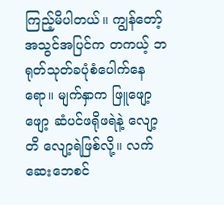ကြည့်မိပါတယ်။ ကျွန်တော့် အသွင်အပြင်က တကယ့် ဘရုတ်သုတ်ခပုံစံပေါက်နေရော။ မျက်နှာက ဖြူဖျော့ဖျော့ ဆံပင်ဖရိုဖရဲနဲ့ လျော့တိ လျော့ရဲဖြစ်လို့။ လက်ဆေးဘေစင်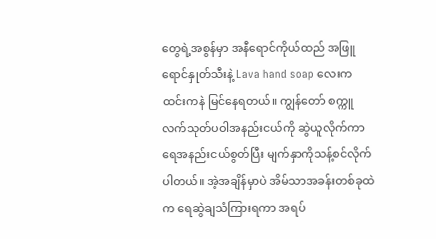တွေရဲ့အစွန်မှာ အနီရောင်ကိုယ်ထည် အဖြူရောင်နှုတ်သီးနဲ့ Lava hand soap လေးက ထင်းကနဲ မြင်နေရတယ်။ ကျွန်တော် စက္ကူလက်သုတ်ပဝါအနည်းငယ်ကို ဆွဲယူလိုက်ကာ ရေအနည်းငယ်စွတ်ပြီး မျက်နှာကိုသန့်စင်လိုက်ပါတယ်။ အဲ့အချိန်မှာပဲ အိမ်သာအခန်းတစ်ခုထဲက ရေဆွဲချသံကြားရကာ အရပ်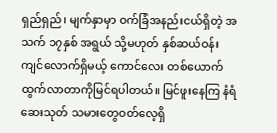ရှည်ရှည်၊ မျက်နှာမှာ ဝက်ခြံအနည်းငယ်ရှိတဲ့ အသက် ၁၇နှစ် အရွယ် သို့မဟုတ် နှစ်ဆယ်ဝန်းကျင်လောက်ရှိမယ့် ကောင်လေး တစ်ယောက်ထွက်လာတာကိုမြင်ရပါတယ်။ မြင်ဖူးနေကြ နံရံဆေးသုတ် သမားတွေဝတ်လေ့ရှိ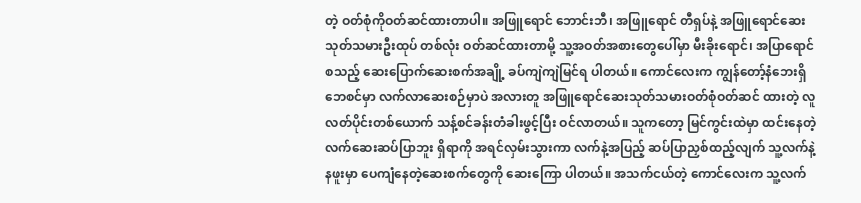တဲ့ ဝတ်စုံကိုဝတ်ဆင်ထားတာပါ။ အဖြူရောင် ဘောင်းဘီ၊ အဖြူရောင် တီရှပ်နဲ့ အဖြူရောင်ဆေးသုတ်သမားဦးထုပ် တစ်လုံး ဝတ်ဆင်ထားတာမို့ သူ့အဝတ်အစားတွေပေါ်မှာ မီးခိုးရောင်၊ အပြာရောင် စသည့် ဆေးပြောက်ဆေးစက်အချို့ ခပ်ကျဲကျဲမြင်ရ ပါတယ်။ ကောင်လေးက ကျွန်တော့်နံဘေးရှိ ဘေစင်မှာ လက်လာဆေးစဉ်မှာပဲ အလားတူ အဖြူရောင်ဆေးသုတ်သမားဝတ်စုံဝတ်ဆင် ထားတဲ့ လူလတ်ပိုင်းတစ်ယောက် သန့်စင်ခန်းတံခါးဖွင့်ပြီး ဝင်လာတယ်။ သူကတော့ မြင်ကွင်းထဲမှာ ထင်းနေတဲ့ လက်ဆေးဆပ်ပြာဘူး ရှိရာကို အရင်လှမ်းသွားကာ လက်နဲ့အပြည့် ဆပ်ပြာညှစ်ထည့်လျက် သူ့လက်နဲ့ နဖူးမှာ ပေကျံနေတဲ့ဆေးစက်တွေကို ဆေးကြော ပါတယ်။ အသက်ငယ်တဲ့ ကောင်လေးက သူ့လက်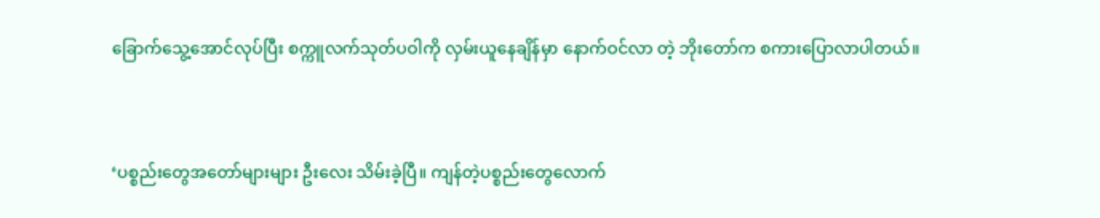ခြောက်သွေ့အောင်လုပ်ပြီး စက္ကူလက်သုတ်ပဝါကို လှမ်းယူနေချိန်မှာ နောက်ဝင်လာ တဲ့ ဘိုးတော်က စကားပြောလာပါတယ်။


‘ပစ္စည်းတွေအတော်များများ ဦးလေး သိမ်းခဲ့ပြီ။ ကျန်တဲ့ပစ္စည်းတွေလောက်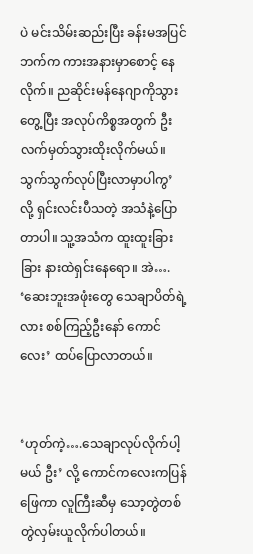ပဲ မင်းသိမ်းဆည်းပြီး ခန်းမအပြင်ဘက်က ကားအနားမှာစောင့် နေလိုက်။ ညဆိုင်းမန်နေဂျာကိုသွားတွေ့ပြီး အလုပ်ကိစ္စအတွက် ဦးလက်မှတ်သွားထိုးလိုက်မယ်။ သွက်သွက်လုပ်ပြီးလာမှာပါကွ’ လို့ ရှင်းလင်းပီသတဲ့ အသံနဲ့ပြောတာပါ။ သူ့အသံက ထူးထူးခြားခြား နားထဲရှင်းနေရော။ အဲ…. ‘ဆေးဘူးအဖုံးတွေ သေချာပိတ်ရဲ့လား စစ်ကြည့်ဦးနော် ကောင်လေး’ ထပ်ပြောလာတယ်။


‘ဟုတ်ကဲ့….သေချာလုပ်လိုက်ပါ့မယ် ဦး’ လို့ ကောင်ကလေးကပြန်ဖြေကာ လူကြီးဆီမှ သော့တွဲတစ်တွဲလှမ်းယူလိုက်ပါတယ်။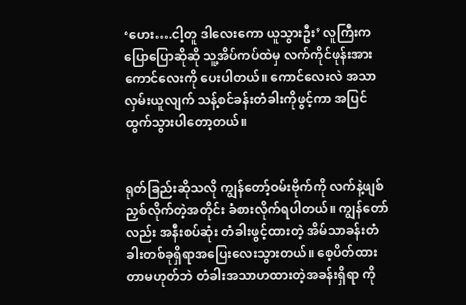‘ဟေး….ငါ့တူ ဒါလေးကော ယူသွားဦး’ လူကြီးက ပြောပြောဆိုဆို သူ့အိပ်ကပ်ထဲမှ လက်ကိုင်ဖုန်းအား ကောင်လေးကို ပေးပါတယ်။ ကောင်လေးလဲ အသာလှမ်းယူလျက် သန့်စင်ခန်းတံခါးကိုဖွင့်ကာ အပြင်ထွက်သွားပါတော့တယ်။


ရုတ်ခြည်းဆိုသလို ကျွန်တော့်ဝမ်းဗိုက်ကို လက်နဲ့ဖျစ်ညှစ်လိုက်တဲ့အတိုင်း ခံစားလိုက်ရပါတယ်။ ကျွန်တော်လည်း အနီးစပ်ဆုံး တံခါးဖွင့်ထားတဲ့ အိမ်သာခန်းတံခါးတစ်ခုရှိရာအပြေးလေးသွားတယ်။ စေ့ပိတ်ထားတာမဟုတ်ဘဲ တံခါးအသာဟထားတဲ့အခန်းရှိရာ ကို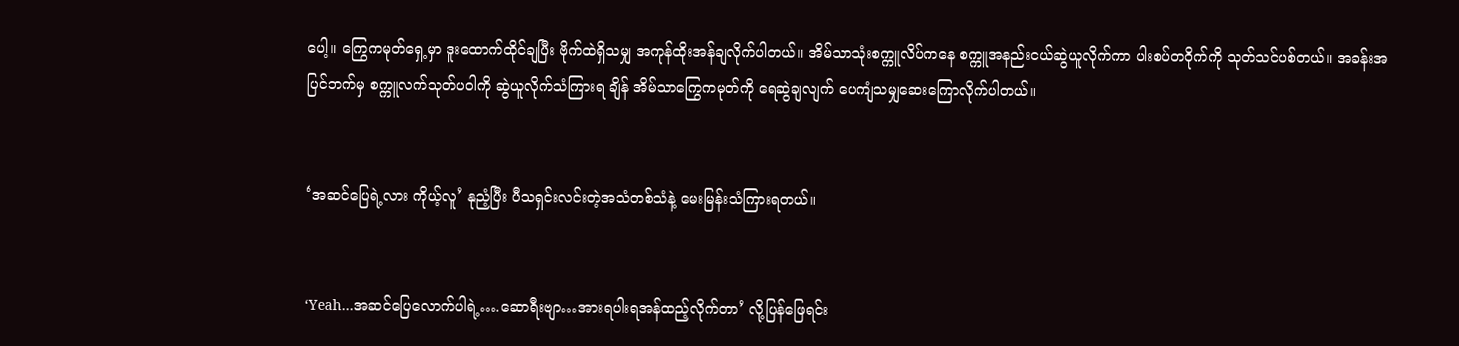ပေါ့။ ကြွေကမုတ်ရှေ့မှာ ဒူးထောက်ထိုင်ချပြီး ဗိုက်ထဲရှိသမျှ အကုန်ထိုးအန်ချလိုက်ပါတယ်။ အိမ်သာသုံးစက္ကူလိပ်ကနေ စက္ကူအနည်းငယ်ဆွဲယူလိုက်ကာ ပါးစပ်တဝိုက်ကို သုတ်သင်ပစ်တယ်။ အခန်းအပြင်ဘက်မှ စက္ကူလက်သုတ်ပဝါကို ဆွဲယူလိုက်သံကြားရ ချိန် အိမ်သာကြွေကမုတ်ကို ရေဆွဲချလျက် ပေကျံသမျှဆေးကြောလိုက်ပါတယ်။


‘အဆင်ပြေရဲ့လား ကိုယ့်လူ’ နုညံ့ပြီး ပီသရှင်းလင်းတဲ့အသံတစ်သံနဲ့ မေးမြန်းသံကြားရတယ်။


‘Yeah…အဆင်ပြေလောက်ပါရဲ့….ဆောရီးဗျာ…အားရပါးရအန်ထည့်လိုက်တာ’ လို့ပြန်ဖြေရင်း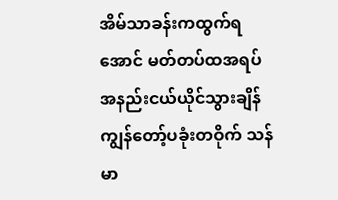အိမ်သာခန်းကထွက်ရအောင် မတ်တပ်ထအရပ် အနည်းငယ်ယိုင်သွားချိန် ကျွန်တော့်ပခုံးတဝိုက် သန်မာ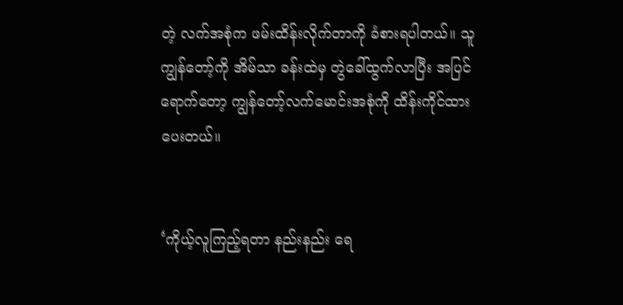တဲ့ လက်အစုံက ဖမ်းထိန်းလိုက်တာကို ခံစားရပါတယ်။ သူ ကျွန်တော့်ကို အိမ်သာ ခန်းထဲမှ တွဲခေါ်ထွက်လာပြီး အပြင်ရောက်တော့ ကျွန်တော့်လက်မောင်းအစုံကို ထိန်းကိုင်ထားပေးတယ်။


‘ကိုယ့်လူကြည့်ရတာ နည်းနည်း ရေ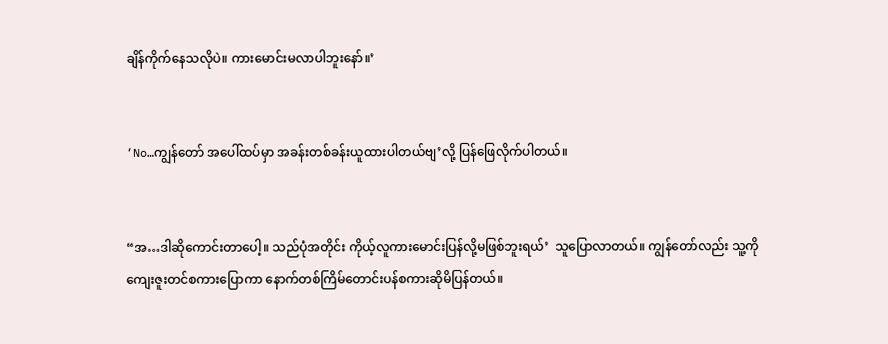ချိန်ကိုက်နေသလိုပဲ။ ကားမောင်းမလာပါဘူးနော်။’


‘No…ကျွန်တော် အပေါ်ထပ်မှာ အခန်းတစ်ခန်းယူထားပါတယ်ဗျ’လို့ ပြန်ဖြေလိုက်ပါတယ်။


“အ…ဒါဆိုကောင်းတာပေါ့။ သည်ပုံအတိုင်း ကိုယ့်လူကားမောင်းပြန်လို့မဖြစ်ဘူးရယ်’  သူပြောလာတယ်။ ကျွန်တော်လည်း သူ့ကို ကျေးဇူးတင်စကားပြောကာ နောက်တစ်ကြိမ်တောင်းပန်စကားဆိုမိပြန်တယ်။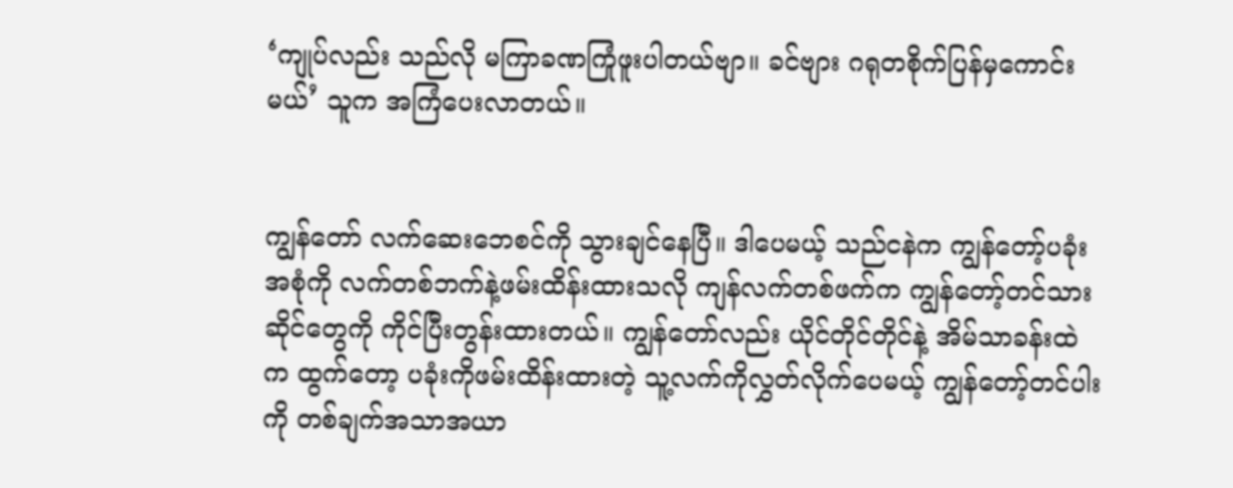‘ကျုပ်လည်း သည်လို မကြာခဏကြုံဖူးပါတယ်ဗျာ။ ခင်ဗျား ဂရုတစိုက်ပြန်မှကောင်းမယ်’ သူက အကြံပေးလာတယ်။


ကျွန်တော် လက်ဆေးဘေစင်ကို သွားချင်နေပြီ။ ဒါပေမယ့် သည်ငနဲက ကျွန်တော့်ပခုံးအစုံကို လက်တစ်ဘက်နဲ့ဖမ်းထိန်းထားသလို ကျန်လက်တစ်ဖက်က ကျွန်တော့်တင်သားဆိုင်တွေကို ကိုင်ပြီးတွန်းထားတယ်။ ကျွန်တော်လည်း ယိုင်တိုင်တိုင်နဲ့ အိမ်သာခန်းထဲက ထွက်တော့ ပခုံးကိုဖမ်းထိန်းထားတဲ့ သူ့လက်ကိုလွှတ်လိုက်ပေမယ့် ကျွန်တော့်တင်ပါးကို တစ်ချက်အသာအယာ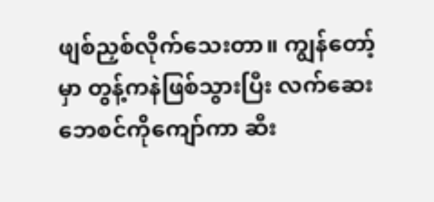ဖျစ်ညှစ်လိုက်သေးတာ။ ကျွန်တော့်မှာ တွန့်ကနဲဖြစ်သွားပြီး လက်ဆေးဘေစင်ကိုကျော်ကာ ဆီး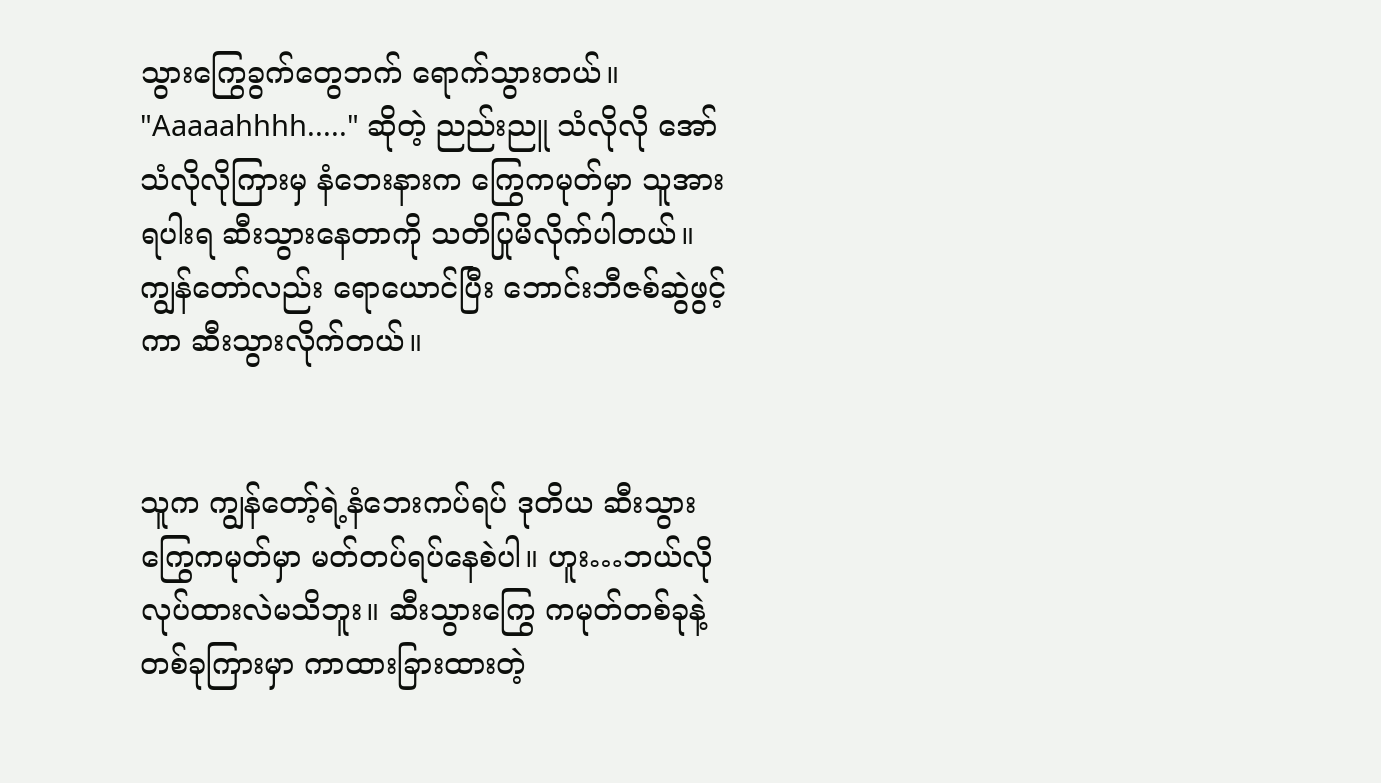သွားကြွေခွက်တွေဘက် ရောက်သွားတယ်။ "Aaaaahhhh....." ဆိုတဲ့ ညည်းညူ သံလိုလို အော်သံလိုလိုကြားမှ နံဘေးနားက ကြွေကမုတ်မှာ သူအားရပါးရ ဆီးသွားနေတာကို သတိပြုမိလိုက်ပါတယ်။ ကျွန်တော်လည်း ရောယောင်ပြီး ဘောင်းဘီဇစ်ဆွဲဖွင့်ကာ ဆီးသွားလိုက်တယ်။


သူက ကျွန်တော့်ရဲ့နံဘေးကပ်ရပ် ဒုတိယ ဆီးသွားကြွေကမုတ်မှာ မတ်တပ်ရပ်နေစဲပါ။ ဟူး…ဘယ်လို လုပ်ထားလဲမသိဘူး။ ဆီးသွားကြွေ ကမုတ်တစ်ခုနဲ့တစ်ခုကြားမှာ ကာထားခြားထားတဲ့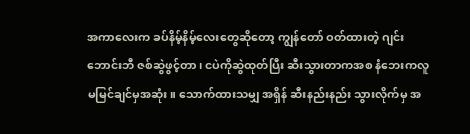အကာလေးက ခပ်နိမ့်နိမ့်လေးတွေဆိုတော့ ကျွန်တော် ဝတ်ထားတဲ့ ဂျင်းဘောင်းဘီ ဇစ်ဆွဲဖွင့်တာ၊ ငပဲကိုဆွဲထုတ်ပြီး ဆီးသွားတာကအစ နံဘေးကလူ မမြင်ချင်မှအဆုံး။ သောက်ထားသမျှ အရှိန် ဆီးနည်းနည်း သွားလိုက်မှ အ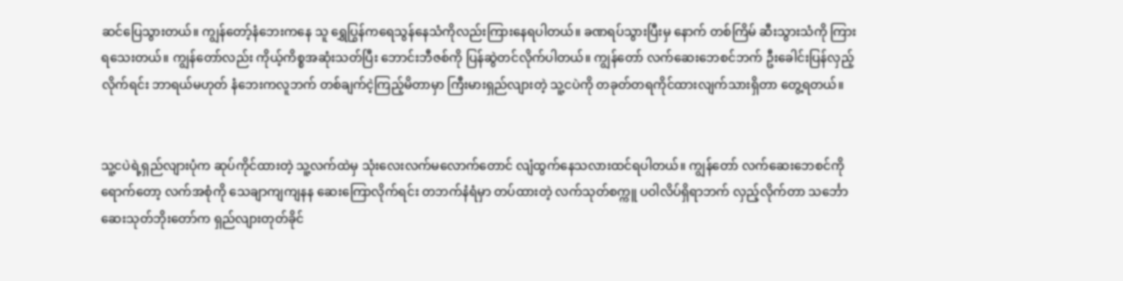ဆင်ပြေသွားတယ်။ ကျွန်တော့်နံဘေးကနေ သူ ရွှေပြွန်ကရေသွန်နေသံကိုလည်းကြားနေရပါတယ်။ ခဏရပ်သွားပြီးမှ နောက် တစ်ကြိမ် ဆီးသွားသံကို ကြားရသေးတယ်။ ကျွန်တော်လည်း ကိုယ့်ကိစ္စအဆုံးသတ်ပြီး ဘောင်းဘီဇစ်ကို ပြန်ဆွဲတင်လိုက်ပါတယ်။ ကျွန်တော် လက်ဆေးဘေစင်ဘက် ဦးခေါင်းပြန်လှည့်လိုက်ရင်း ဘာရယ်မဟုတ် နံဘေးကလူဘက် တစ်ချက်ငဲ့ကြည့်မိတာမှာ ကြီးမားရှည်လျားတဲ့ သူ့ငပဲကို တခုတ်တရကိုင်ထားလျက်သားရှိတာ တွေ့ရတယ်။


သူ့ငပဲရဲ့ရှည်လျားပုံက ဆုပ်ကိုင်ထားတဲ့ သူ့လက်ထဲမှ သုံးလေးလက်မလောက်တောင် လျံထွက်နေသလားထင်ရပါတယ်။ ကျွန်တော် လက်ဆေးဘေစင်ကိုရောက်တော့ လက်အစုံကို သေချာကျကျနန ဆေးကြောလိုက်ရင်း တဘက်နံရံမှာ တပ်ထားတဲ့ လက်သုတ်စက္ကူ ပဝါလိပ်ရှိရာဘက် လှည့်လိုက်တာ သင်္ဘောဆေးသုတ်ဘိုးတော်က ရှည်လျားတုတ်ခိုင်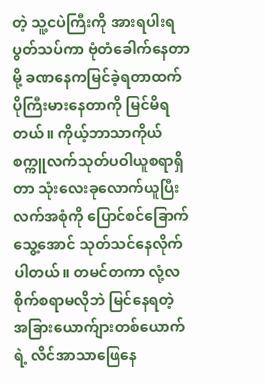တဲ့ သူ့ငပဲကြီးကို အားရပါးရ ပွတ်သပ်ကာ ဗုံတံခေါက်နေတာမို့ ခဏနေကမြင်ခဲ့ရတာထက် ပိုကြီးမားနေတာကို မြင်မိရတယ်။ ကိုယ့်ဘာသာကိုယ် စက္ကူလက်သုတ်ပဝါယူစရာရှိတာ သုံးလေးခုလောက်ယူပြီး လက်အစုံကို ပြောင်စင်ခြောက်သွေ့အောင် သုတ်သင်နေလိုက်ပါတယ်။ တမင်တကာ လုံ့လစိုက်စရာမလိုဘဲ မြင်နေရတဲ့ အခြားယောက်ျားတစ်ယောက်ရဲ့ လိင်အာသာဖြေနေ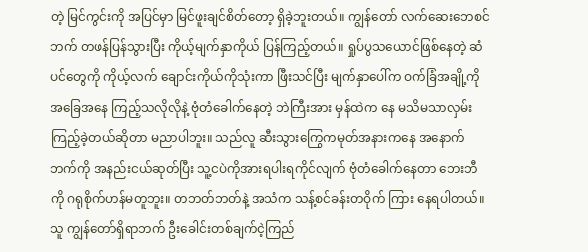တဲ့ မြင်ကွင်းကို အပြင်မှာ မြင်ဖူးချင်စိတ်တော့ ရှိခဲ့ဘူးတယ်။ ကျွန်တော် လက်ဆေးဘေစင်ဘက် တဖန်ပြန်သွားပြီး ကိုယ့်မျက်နှာကိုယ် ပြန်ကြည့်တယ်။ ရှုပ်ပွသယောင်ဖြစ်နေတဲ့ ဆံပင်တွေကို ကိုယ့်လက် ချောင်းကိုယ်ကိုသုံးကာ ဖြီးသင်ပြီး မျက်နှာပေါ်က ဝက်ခြံအချို့ကို အခြေအနေ ကြည့်သလိုလိုနဲ့ ဗုံတံခေါက်နေတဲ့ ဘဲကြီးအား မှန်ထဲက နေ မသိမသာလှမ်းကြည့်ခဲ့တယ်ဆိုတာ မညာပါဘူး။ သည်လူ ဆီးသွားကြွေကမုတ်အနားကနေ အနောက်ဘက်ကို အနည်းငယ်ဆုတ်ပြီး သူ့ငပဲကိုအားရပါးရကိုင်လျက် ဗုံတံခေါက်နေတာ ဘေးဘီကို ဂရုစိုက်ဟန်မတူဘူး။ တဘတ်ဘတ်နဲ့ အသံက သန့်စင်ခန်းတဝိုက် ကြား နေရပါတယ်။ သူ ကျွန်တော်ရှိရာဘက် ဦးခေါင်းတစ်ချက်ငဲ့ကြည်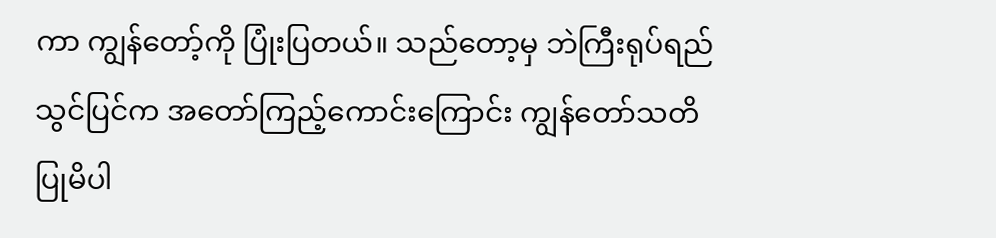ကာ ကျွန်တော့်ကို ပြုံးပြတယ်။ သည်တော့မှ ဘဲကြီးရုပ်ရည်သွင်ပြင်က အတော်ကြည့်ကောင်းကြောင်း ကျွန်တော်သတိပြုမိပါ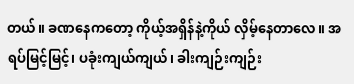တယ်။ ခဏနေကတော့ ကိုယ့်အရှိန်နဲ့ကိုယ် လှိမ့်နေတာလေ။ အရပ်မြင့်မြင့်၊ ပခုံးကျယ်ကျယ်၊ ခါးကျဉ်းကျဉ်း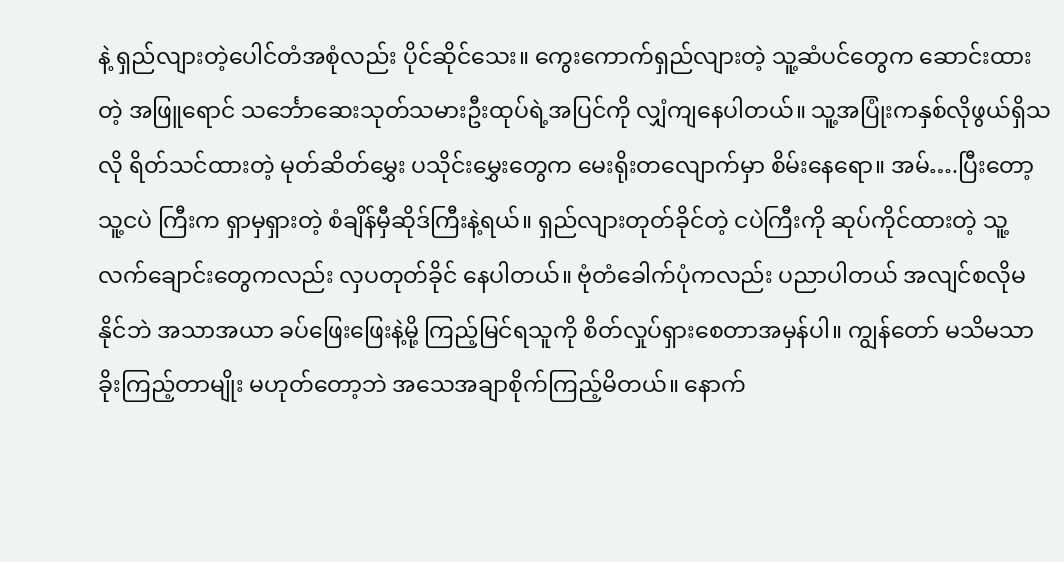နဲ့ ရှည်လျားတဲ့ပေါင်တံအစုံလည်း ပိုင်ဆိုင်သေး။ ကွေးကောက်ရှည်လျားတဲ့ သူ့ဆံပင်တွေက ဆောင်းထားတဲ့ အဖြူရောင် သင်္ဘောဆေးသုတ်သမားဦးထုပ်ရဲ့အပြင်ကို လျှံကျနေပါတယ်။ သူ့အပြုံးကနှစ်လိုဖွယ်ရှိသလို ရိတ်သင်ထားတဲ့ မုတ်ဆိတ်မွှေး ပသိုင်းမွှေးတွေက မေးရိုးတလျောက်မှာ စိမ်းနေရော။ အမ်….ပြီးတော့ သူ့ငပဲ ကြီးက ရှာမှရှားတဲ့ စံချိန်မှီဆိုဒ်ကြီးနဲ့ရယ်။ ရှည်လျားတုတ်ခိုင်တဲ့ ငပဲကြီးကို ဆုပ်ကိုင်ထားတဲ့ သူ့လက်ချောင်းတွေကလည်း လှပတုတ်ခိုင် နေပါတယ်။ ဗုံတံခေါက်ပုံကလည်း ပညာပါတယ် အလျင်စလိုမနိုင်ဘဲ အသာအယာ ခပ်ဖြေးဖြေးနဲ့မို့ ကြည့်မြင်ရသူကို စိတ်လှုပ်ရှားစေတာအမှန်ပါ။ ကျွန်တော် မသိမသာခိုးကြည့်တာမျိုး မဟုတ်တော့ဘဲ အသေအချာစိုက်ကြည့်မိတယ်။ နောက်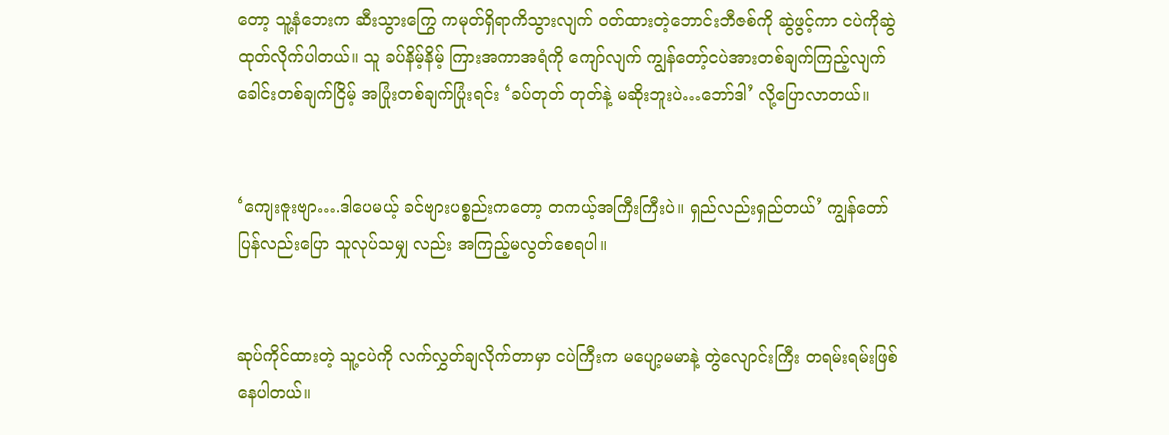တော့ သူ့နံဘေးက ဆီးသွားကြွေ ကမုတ်ရှိရာကိသွားလျက် ဝတ်ထားတဲ့ဘောင်းဘီဇစ်ကို ဆွဲဖွင့်ကာ ငပဲကိုဆွဲထုတ်လိုက်ပါတယ်။ သူ ခပ်နိမ့်နိမ့် ကြားအကာအရံကို ကျော်လျက် ကျွန်တော့်ငပဲအားတစ်ချက်ကြည့်လျက် ခေါင်းတစ်ချက်ငြိမ့် အပြုံးတစ်ချက်ပြုံးရင်း ‘ခပ်တုတ် တုတ်နဲ့ မဆိုးဘူးပဲ…ဘော်ဒါ’ လို့ပြောလာတယ်။


‘ကျေးဇူးဗျာ….ဒါပေမယ့် ခင်ဗျားပစ္စည်းကတော့ တကယ့်အကြီးကြီးပဲ။ ရှည်လည်းရှည်တယ်’ ကျွန်တော် ပြန်လည်းပြော သူလုပ်သမျှ လည်း အကြည့်မလွတ်စေရပါ။


ဆုပ်ကိုင်ထားတဲ့ သူ့ငပဲကို လက်လွှတ်ချလိုက်တာမှာ ငပဲကြီးက မပျော့မမာနဲ့ တွဲလျောင်းကြီး တရမ်းရမ်းဖြစ်နေပါတယ်။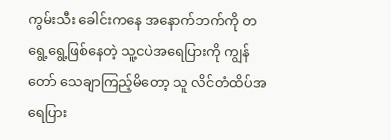ကွမ်းသီး ခေါင်းကနေ အနောက်ဘက်ကို တရွေ့ရွေ့ဖြစ်နေတဲ့ သူ့ငပဲအရေပြားကို ကျွန်တော် သေချာကြည့်မိတော့ သူ လိင်တံထိပ်အရေပြား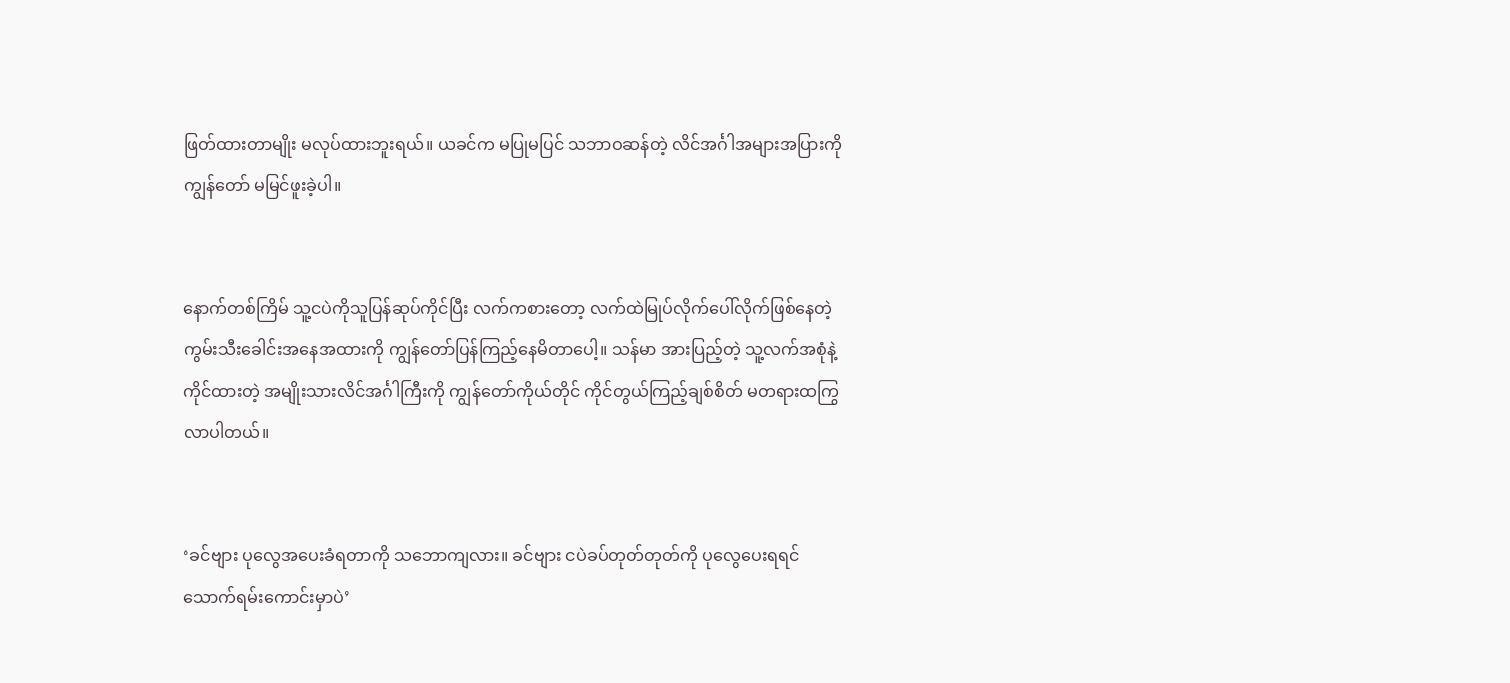ဖြတ်ထားတာမျိုး မလုပ်ထားဘူးရယ်။ ယခင်က မပြုမပြင် သဘာဝဆန်တဲ့ လိင်အင်္ဂါအများအပြားကို ကျွန်တော် မမြင်ဖူးခဲ့ပါ။


နောက်တစ်ကြိမ် သူ့ငပဲကိုသူပြန်ဆုပ်ကိုင်ပြီး လက်ကစားတော့ လက်ထဲမြုပ်လိုက်ပေါ်လိုက်ဖြစ်နေတဲ့ ကွမ်းသီးခေါင်းအနေအထားကို ကျွန်တော်ပြန်ကြည့်နေမိတာပေါ့။ သန်မာ အားပြည့်တဲ့ သူ့လက်အစုံနဲ့ ကိုင်ထားတဲ့ အမျိုးသားလိင်အင်္ဂါကြီးကို ကျွန်တော်ကိုယ်တိုင် ကိုင်တွယ်ကြည့်ချစ်စိတ် မတရားထကြွလာပါတယ်။


‘ခင်ဗျား ပုလွေအပေးခံရတာကို သဘောကျလား။ ခင်ဗျား ငပဲခပ်တုတ်တုတ်ကို ပုလွေပေးရရင် သောက်ရမ်းကောင်းမှာပဲ’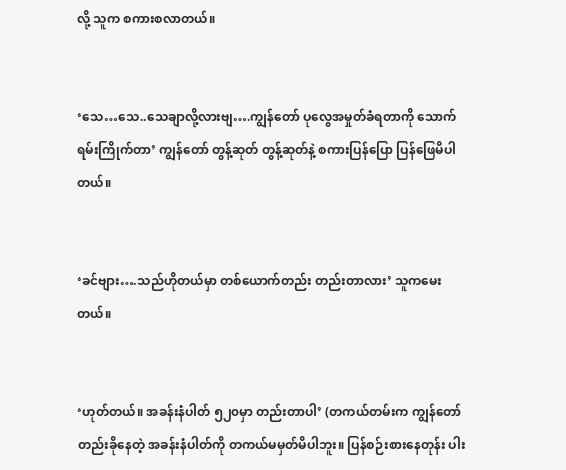လို့ သူက စကားစလာတယ်။


‘သေ…သေ..သေချာလို့လားဗျ….ကျွန်တော် ပုလွေအမှုတ်ခံရတာကို သောက်ရမ်းကြိုက်တာ’ ကျွန်တော် တွန့်ဆုတ် တွန့်ဆုတ်နဲ့ စကားပြန်ပြော ပြန်ဖြေမိပါတယ်။


‘ခင်ဗျား….သည်ဟိုတယ်မှာ တစ်ယောက်တည်း တည်းတာလား’ သူကမေးတယ်။


‘ဟုတ်တယ်။ အခန်းနံပါတ် ၅၂၀မှာ တည်းတာပါ’ (တကယ်တမ်းက ကျွန်တော်တည်းခိုနေတဲ့ အခန်းနံပါတ်ကို တကယ်မမှတ်မိပါဘူး။ ပြန်စဉ်းစားနေတုန်း ပါး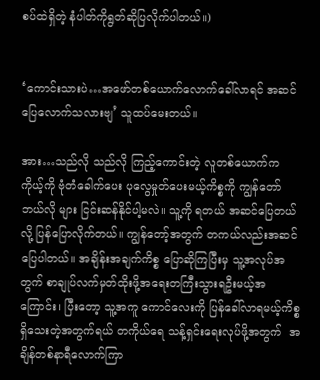စပ်ထဲရှိတဲ့ နံပါတ်ကိုရွတ်ဆိုပြလိုက်ပါတယ်။)


‘ကောင်းသားပဲ…အဖော်တစ်ယောက်လောက်ခေါ်လာရင် အဆင်ပြေလောက်သလားဗျ’ သူထပ်မေးတယ်။

အား…သည်လို သည်လို ကြည့်ကောင်းတဲ့ လူတစ်ယောက်က ကိုယ့်ကို ဗုံတံခေါက်ပေး ပုလွေမှုတ်ပေးမယ့်ကိစ္စကို ကျွန်တော် ဘယ်လို များ ငြင်းဆန်နိုင်ပါ့မလဲ။ သူ့ကို ရတယ် အဆင်ပြေတယ်လို့ ပြန်ပြောလိုက်တယ်။ ကျွန်တော့်အတွက် တကယ်လည်းအဆင်ပြေပါတယ်။ အချိန်းအချက်ကိစ္စ ပြောဆိုကြပြီးမှ သူ့အလုပ်အတွက် စာချုပ်လက်မှတ်ထိုးဖို့အရေးတကြီးသွားရဦးမယ့်အကြောင်း၊ ပြီးတော့ သူ့အကူ ကောင်လေးကို ပြန်ခေါ်လာရမယ့်ကိစ္စရှိသေးတဲ့အတွက်ရယ် တကိုယ်ရေ သန့်ရှင်းရေးလုပ်ဖို့အတွက်  အချိန်တစ်နာရီလောက်ကြာ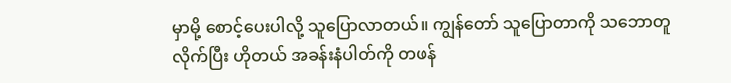မှာမို့ စောင့်ပေးပါလို့ သူပြောလာတယ်။ ကျွန်တော် သူပြောတာကို သဘောတူလိုက်ပြီး ဟိုတယ် အခန်းနံပါတ်ကို တဖန်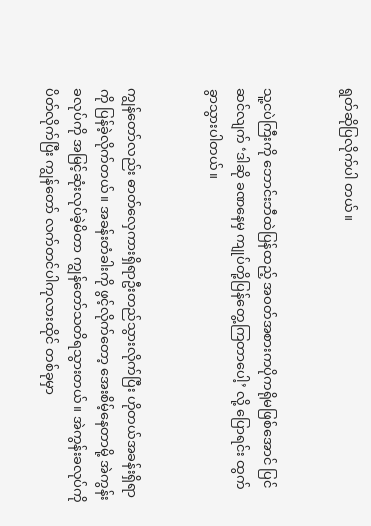ရွတ်ဆိုပြလိုက်ပါ တယ်။


သူ့ငပဲကြီးကို ဘောင်းဘီထဲပြန်ထည့် အဝတ်အစားကပိုကရိုမဖြစ်အောင် ပြင်ဆင်လျက် ‘ဒါဆို ခဏနေမှ ကျုပ်တို့ပြန်တွေ့ကြတာပေါ့’ လို့ ပြောရင်း ထွက်ခွာသွားပါတယ်။


ကျွန်တော်လည်း ဓာတ်လှေကားရှိရာဦးတည်သွားလိုက်ပြီး ဟိုတယ်အခန်းရှိရာကို ပြန်ခဲ့လိုက်တယ်။ အခန်းတံခါးကို ဖွင့်လိုက်တော့ အေးစိမ့်နေတာမို့ အဲကွန်းခလုပ်ကို အမြင့်ဆုံးလုပ်ခဲ့မိတာ ကျွန်တော်သတိရသွားတယ်။ အဲကွန်းခလုပ်ကိုပိတ်လိုက်ပြီး ကျွန်တော် လက်တင်ပါကုလားထိုင် တစ်ခုမှာ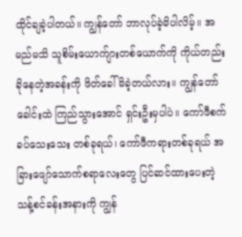ထိုင်ချခဲ့ပါတယ်။ ကျွန်တော် ဘာလုပ်ခဲ့မိပါလိမ့်။ အမည်မသိ သူစိမ်းယောက်ျားတစ်ယောက်ကို ကိုယ်တည်းခိုနေတဲ့အခန်းကို ဖိတ်ခေါ်မိခဲ့တယ်လား။ ကျွန်တော် ခေါင်းထဲ ကြည်သွားအောင် ရှင်းဦးမှပါပဲ။ ကော်ဖီစက်ခပ်သေးသေး တစ်ခုရယ်၊ ကော်ဖီကရားတစ်ခုရယ် အခြားဖျော်သောက်စရာလေးတွေ ပြင်ဆင်ထားပေးတဲ့ သန့်စင်ခန်းအနားကို ကျွန်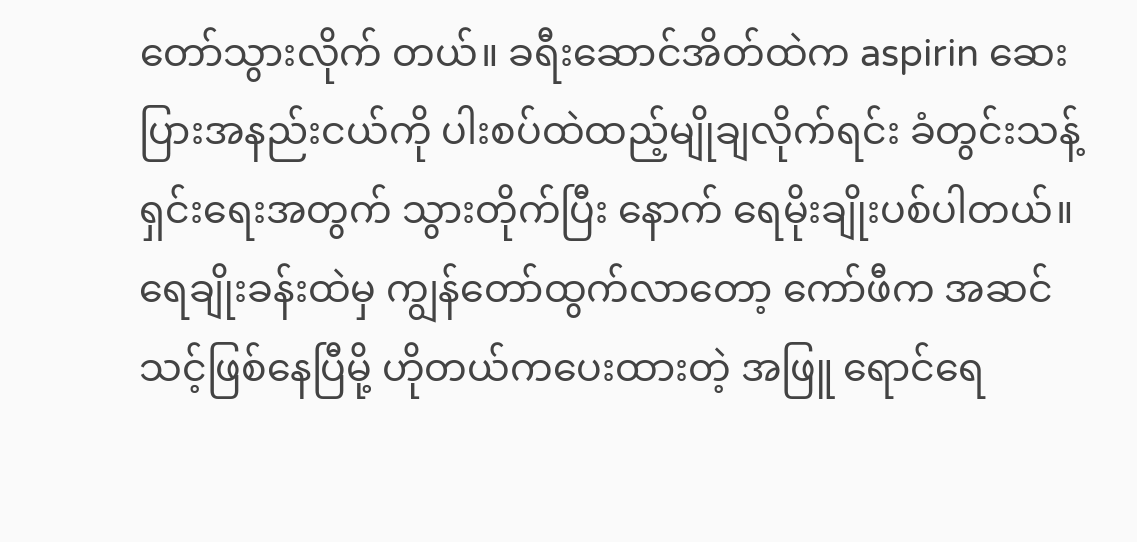တော်သွားလိုက် တယ်။ ခရီးဆောင်အိတ်ထဲက aspirin ဆေးပြားအနည်းငယ်ကို ပါးစပ်ထဲထည့်မျိုချလိုက်ရင်း ခံတွင်းသန့်ရှင်းရေးအတွက် သွားတိုက်ပြီး နောက် ရေမိုးချိုးပစ်ပါတယ်။ ရေချိုးခန်းထဲမှ ကျွန်တော်ထွက်လာတော့ ကော်ဖီက အဆင်သင့်ဖြစ်နေပြီမို့ ဟိုတယ်ကပေးထားတဲ့ အဖြူ ရောင်ရေ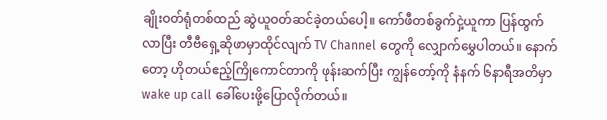ချိုးဝတ်ရုံတစ်ထည် ဆွဲယူဝတ်ဆင်ခဲ့တယ်ပေါ့။ ကော်ဖီတစ်ခွက်ငှဲ့ယူကာ ပြန်ထွက်လာပြီး တီဗီရှေ့ဆိုဖာမှာထိုင်လျက် TV Channel တွေကို လျှောက်မွှေပါတယ်။ နောက်တော့ ဟိုတယ်ဧည့်ကြိုကောင်တာကို ဖုန်းဆက်ပြီး ကျွန်တော့်ကို နံနက် ၆နာရီအတိမှာ wake up call ခေါ်ပေးဖို့ပြောလိုက်တယ်။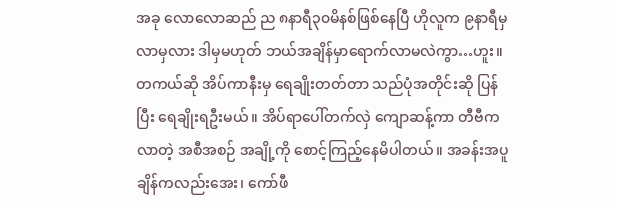အခု လောလောဆည် ည ၈နာရီ၃၀မိနစ်ဖြစ်နေပြီ ဟိုလူက ၉နာရီမှ လာမှလား ဒါမှမဟုတ် ဘယ်အချိန်မှာရောက်လာမလဲကွာ…ဟူး။ တကယ်ဆို အိပ်ကာနီးမှ ရေချိုးတတ်တာ သည်ပုံအတိုင်းဆို ပြန်ပြီး ရေချိုးရဦးမယ်။ အိပ်ရာပေါ်တက်လှဲ ကျောဆန့်ကာ တီဗီကလာတဲ့ အစီအစဉ် အချို့ကို စောင့်ကြည့်နေမိပါတယ်။ အခန်းအပူချိန်ကလည်းအေး၊ ကော်ဖီ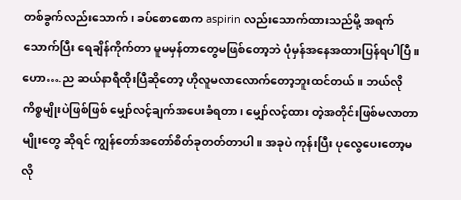တစ်ခွက်လည်းသောက်၊ ခပ်စောစောက aspirin လည်းသောက်ထားသည်မို့ အရက်သောက်ပြီး ရေချိန်ကိုက်တာ မူမမှန်တာတွေမဖြစ်တော့ဘဲ ပုံမှန်အနေအထားပြန်ရပါပြီ။ ဟော….ည ဆယ်နာရီထိုးပြီဆိုတော့ ဟိုလူမလာလောက်တော့ဘူးထင်တယ်။ ဘယ်လိုကိစ္စမျိုးပဲဖြစ်ဖြစ် မျှော်လင့်ချက်အပေးခံရတာ၊ မျှော်လင့်ထား တဲ့အတိုင်းဖြစ်မလာတာမျိုးတွေ ဆိုရင် ကျွန်တော်အတော်စိတ်ခုတတ်တာပါ။ အခုပဲ ကုန်းပြီး ပုလွေပေးတော့မလို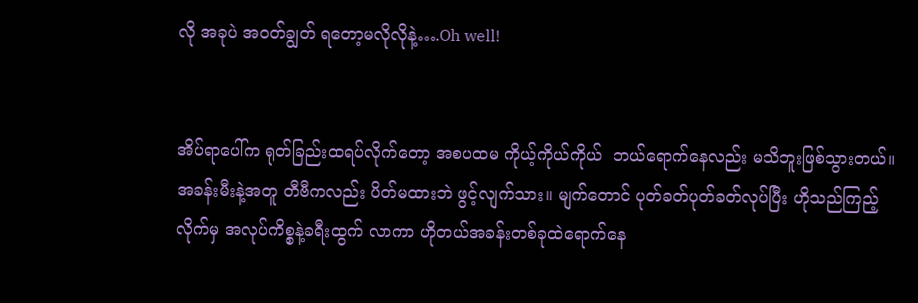လို အခုပဲ အဝတ်ချွတ် ရတော့မလိုလိုနဲ့….Oh well!


အိပ်ရာပေါ်က ရုတ်ခြည်းထရပ်လိုက်တော့ အစပထမ ကိုယ့်ကိုယ်ကိုယ်  ဘယ်ရောက်နေလည်း မသိဘူးဖြစ်သွားတယ်။ အခန်းမီးနဲ့အတူ တီဗီကလည်း ပိတ်မထားဘဲ ဖွင့်လျက်သား။ မျက်တောင် ပုတ်ခတ်ပုတ်ခတ်လုပ်ပြီး ဟိုသည်ကြည့်လိုက်မှ အလုပ်ကိစ္စနဲ့ခရီးထွက် လာကာ ဟိုတယ်အခန်းတစ်ခုထဲရောက်နေ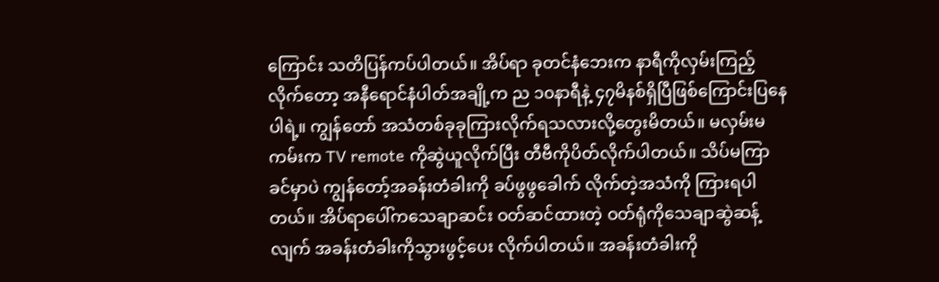ကြောင်း သတိပြန်ကပ်ပါတယ်။ အိပ်ရာ ခုတင်နံဘေးက နာရီကိုလှမ်းကြည့်လိုက်တော့ အနီရောင်နံပါတ်အချို့က ည ၁၀နာရီနဲ့ ၄၇မိနစ်ရှိပြီဖြစ်ကြောင်းပြနေပါရဲ့။ ကျွန်တော် အသံတစ်ခုခုကြားလိုက်ရသလားလို့တွေးမိတယ်။ မလှမ်းမကမ်းက TV remote ကိုဆွဲယူလိုက်ပြီး တီဗီကိုပိတ်လိုက်ပါတယ်။ သိပ်မကြာခင်မှာပဲ ကျွန်တော့်အခန်းတံခါးကို ခပ်ဖွဖွခေါက် လိုက်တဲ့အသံကို ကြားရပါတယ်။ အိပ်ရာပေါ်ကသေချာဆင်း ဝတ်ဆင်ထားတဲ့ ဝတ်ရုံကိုသေချာဆွဲဆန့်လျက် အခန်းတံခါးကိုသွားဖွင့်ပေး လိုက်ပါတယ်။ အခန်းတံခါးကို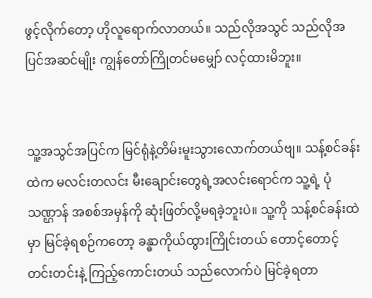ဖွင့်လိုက်တော့ ဟိုလူရောက်လာတယ်။ သည်လိုအသွင် သည်လိုအပြင်အဆင်မျိုး ကျွန်တော်ကြိုတင်မမျှော် လင့်ထားမိဘူး။


သူ့အသွင်အပြင်က မြင်ရုံနဲ့တိမ်းမူးသွားလောက်တယ်ဗျ။ သန့်စင်ခန်းထဲက မလင်းတလင်း မီးချောင်းတွေရဲ့အလင်းရောင်က သူ့ရဲ့ ပုံသဏ္ဌာန် အစစ်အမှန်ကို ဆုံးဖြတ်လို့မရခဲ့ဘူးပဲ။ သူ့ကို သန့်စင်ခန်းထဲမှာ မြင်ခဲ့ရစဉ်ကတော့ ခန္ဓာကိုယ်ထွားကြိုင်းတယ် တောင့်တောင့် တင်းတင်းနဲ့ ကြည့်ကောင်းတယ် သည်လောက်ပဲ မြင်ခဲ့ရတာ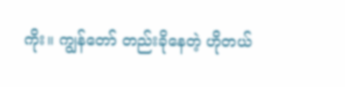ကိုး။ ကျွန်တော် တည်းခိုနေတဲ့ ဟိုတယ်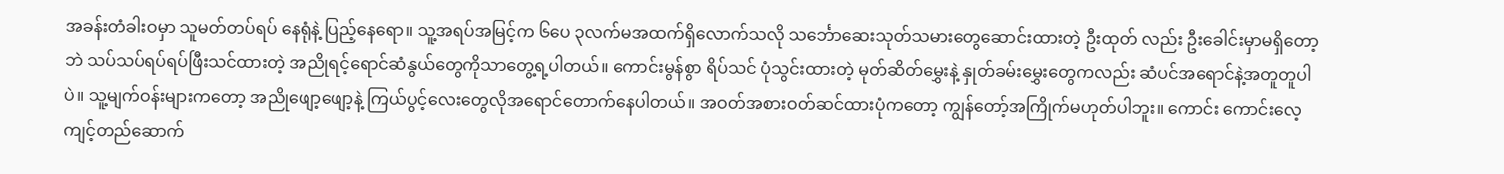အခန်းတံခါးဝမှာ သူမတ်တပ်ရပ် နေရုံနဲ့ ပြည့်နေရော။ သူ့အရပ်အမြင့်က ၆ပေ ၃လက်မအထက်ရှိလောက်သလို သင်္ဘောဆေးသုတ်သမားတွေဆောင်းထားတဲ့ ဦးထုတ် လည်း ဦးခေါင်းမှာမရှိတော့ဘဲ သပ်သပ်ရပ်ရပ်ဖြီးသင်ထားတဲ့ အညိုရင့်ရောင်ဆံနွယ်တွေကိုသာတွေ့ရ့ပါတယ်။ ကောင်းမွန်စွာ ရိပ်သင် ပုံသွင်းထားတဲ့ မုတ်ဆိတ်မွှေးနဲ့ နှုတ်ခမ်းမွှေးတွေကလည်း ဆံပင်အရောင်နဲ့အတူတူပါပဲ။ သူ့မျက်ဝန်းများကတော့ အညိုဖျော့ဖျော့နဲ့ ကြယ်ပွင့်လေးတွေလိုအရောင်တောက်နေပါတယ်။ အဝတ်အစားဝတ်ဆင်ထားပုံကတော့ ကျွန်တော့်အကြိုက်မဟုတ်ပါဘူး။ ကောင်း ကောင်းလေ့ကျင့်တည်ဆောက်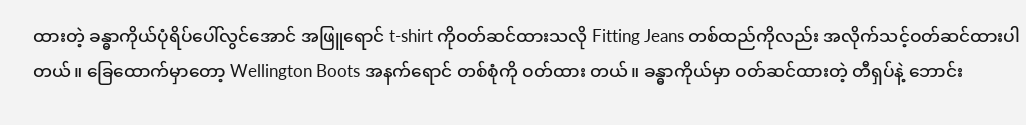ထားတဲ့ ခန္ဓာကိုယ်ပုံရိပ်ပေါ်လွင်အောင် အဖြူရောင် t-shirt ကိုဝတ်ဆင်ထားသလို Fitting Jeans တစ်ထည်ကိုလည်း အလိုက်သင့်ဝတ်ဆင်ထားပါတယ်။ ခြေထောက်မှာတော့ Wellington Boots အနက်ရောင် တစ်စုံကို ဝတ်ထား တယ်။ ခန္ဓာကိုယ်မှာ ဝတ်ဆင်ထားတဲ့ တီရှပ်နဲ့ ဘောင်း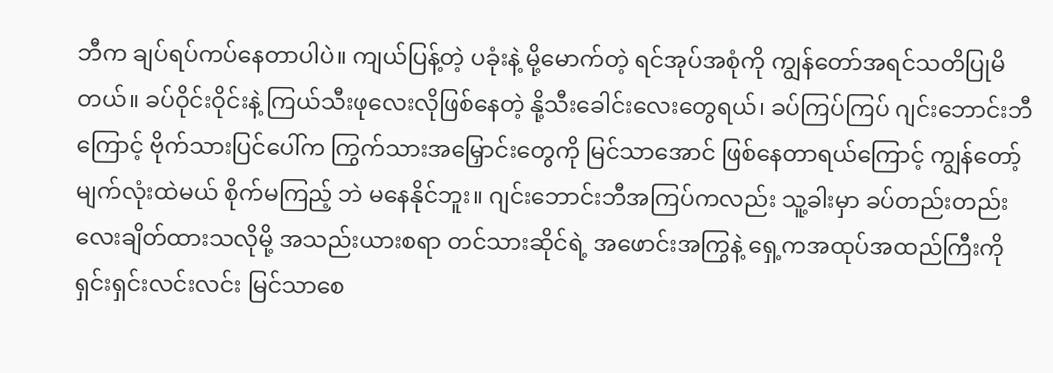ဘီက ချပ်ရပ်ကပ်နေတာပါပဲ။ ကျယ်ပြန့်တဲ့ ပခုံးနဲ့ မို့မောက်တဲ့ ရင်အုပ်အစုံကို ကျွန်တော်အရင်သတိပြုမိတယ်။ ခပ်ဝိုင်းဝိုင်းနဲ့ ကြယ်သီးဖုလေးလိုဖြစ်နေတဲ့ နို့သီးခေါင်းလေးတွေရယ်၊ ခပ်ကြပ်ကြပ် ဂျင်းဘောင်းဘီ ကြောင့် ဗိုက်သားပြင်ပေါ်က ကြွက်သားအမြှောင်းတွေကို မြင်သာအောင် ဖြစ်နေတာရယ်ကြောင့် ကျွန်တော့်မျက်လုံးထဲမယ် စိုက်မကြည့် ဘဲ မနေနိုင်ဘူး။ ဂျင်းဘောင်းဘီအကြပ်ကလည်း သူ့ခါးမှာ ခပ်တည်းတည်းလေးချိတ်ထားသလိုမို့ အသည်းယားစရာ တင်သားဆိုင်ရဲ့ အဖောင်းအကြွနဲ့ ရှေ့ကအထုပ်အထည်ကြီးကို ရှင်းရှင်းလင်းလင်း မြင်သာစေ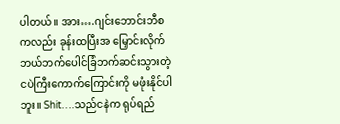ပါတယ်။ အား….ဂျင်းဘောင်းဘီစကလည်း ခုန်းထပြီးအ မြှောင်းလိုက် ဘယ်ဘက်ပေါင်ခြံဘက်ဆင်းသွားတဲ့ ငပဲကြီးကောက်ကြောင်းကို မဖုံးနိုင်ပါဘူး။ Shit….သည်ငနဲက ရုပ်ရည်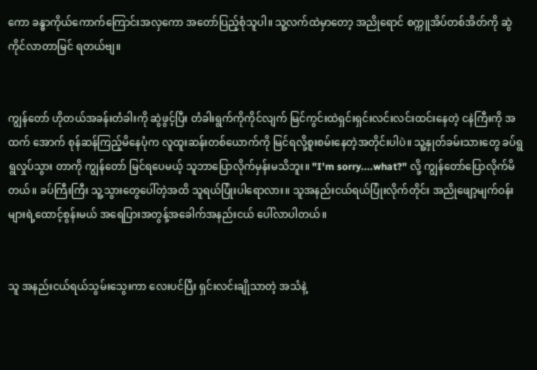ကော ခန္ဓာကိုယ်ကောက်ကြောင်းအလှကော အတော်ပြည့်စုံသူပါ။ သူ့လက်ထဲမှာတော့ အညိုရောင် စက္ကူအိပ်တစ်အိတ်ကို ဆွဲကိုင်လာတာမြင် ရတယ်ဗျ။


ကျွန်တော် ဟိုတယ်အခန်းတံခါးကို ဆွဲဖွင့်ပြီး တံခါးရွက်ကိုကိုင်လျက် မြင်ကွင်းထဲရှင်းရှင်းလင်းလင်းထင်းနေတဲ့ ငနဲကြီးကို အထက် အောက် စုန်ဆန်ကြည့်မိနေပုံက လူထူးဆန်းတစ်ယောက်ကို မြင်ရလို့စူးစမ်းနေတဲ့အတိုင်းပါပဲ။ သူ့နှုတ်ခမ်းသားတွေ ခပ်ရွရွလှုပ်သွား တာကို ကျွန်တော် မြင်ရပေမယ့် သူဘာပြောလိုက်မှန်းမသိဘူး။ "I'm sorry....what?" လို့ ကျွန်တော်ပြောလိုက်မိတယ်။ ခပ်ကြီးကြီး သူ့သွားတွေပေါ်တဲ့အထိ သူရယ်ပြုံးပါရောလား။ သူအနည်းငယ်ရယ်ပြုံးလိုက်တိုင်း အညိုဖျော့မျက်ဝန်းများရဲ့ထောင့်စွန်းမယ် အရေပြားအတွန့်အခေါက်အနည်းငယ် ပေါ်လာပါတယ်။


သူ အနည်းငယ်ရယ်သွမ်းသွေးကာ လေးပင်ပြီး ရှင်းလင်းချိုသာတဲ့ အသံနဲ့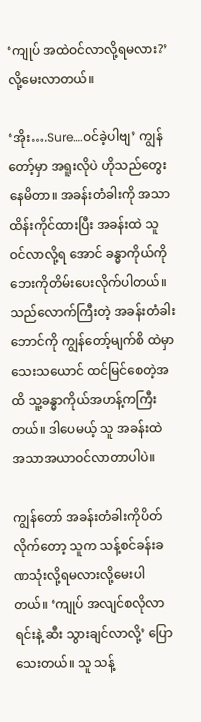‘ကျုပ် အထဲဝင်လာလို့ရမလား?’ လို့မေးလာတယ်။

‘အိုး….Sure….ဝင်ခဲ့ပါဗျ’ ကျွန်တော့်မှာ အရူးလိုပဲ ဟိုသည်တွေးနေမိတာ။ အခန်းတံခါးကို အသာထိန်းကိုင်ထားပြီး အခန်းထဲ သူဝင်လာလို့ရ အောင် ခန္ဓာကိုယ်ကို ဘေးကိုတိမ်းပေးလိုက်ပါတယ်။ သည်လောက်ကြီးတဲ့ အခန်းတံခါးဘောင်ကို ကျွန်တော့်မျက်စိ ထဲမှာ သေးသယောင် ထင်မြင်စေတဲ့အထိ သူ့ခန္ဓာကိုယ်အဟန့်ကကြီးတယ်။ ဒါပေမယ့် သူ အခန်းထဲ အသာအယာဝင်လာတာပါပဲ။

ကျွန်တော် အခန်းတံခါးကိုပိတ်လိုက်တော့ သူက သန့်စင်ခန်းခဏသုံးလို့ရမလားလို့မေးပါတယ်။ ‘ကျုပ် အလျင်စလိုလာရင်းနဲ့ ဆီး သွားချင်လာလို့’ ပြောသေးတယ်။ သူ သန့်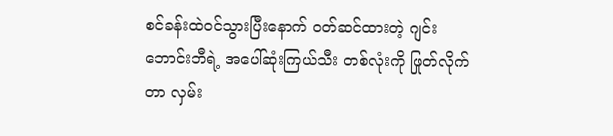စင်ခန်းထဲဝင်သွားပြီးနောက် ဝတ်ဆင်ထားတဲ့ ဂျင်းဘောင်းဘီရဲ့ အပေါ်ဆုံးကြယ်သီး တစ်လုံးကို ဖြုတ်လိုက်တာ လှမ်း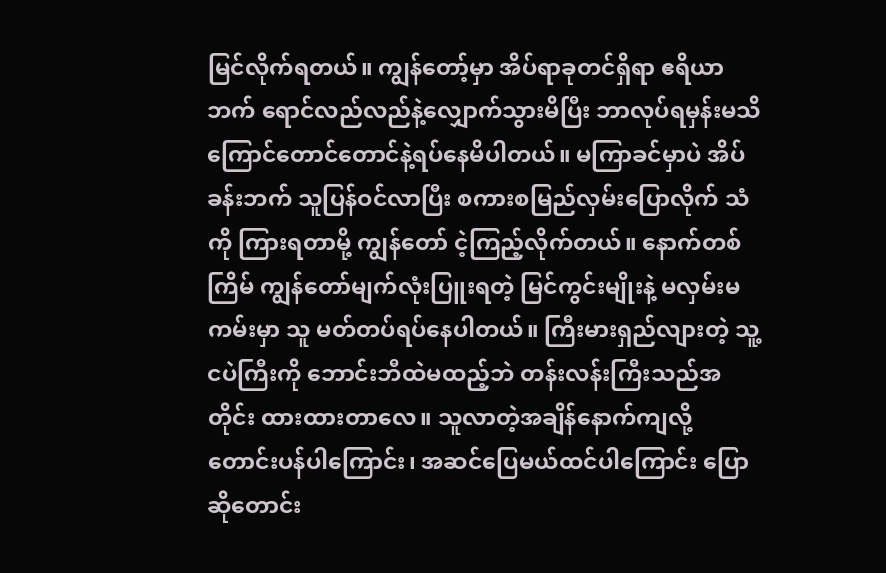မြင်လိုက်ရတယ်။ ကျွန်တော့်မှာ အိပ်ရာခုတင်ရှိရာ ဧရိယာဘက် ရောင်လည်လည်နဲ့လျှောက်သွားမိပြီး ဘာလုပ်ရမှန်းမသိ ကြောင်တောင်တောင်နဲ့ရပ်နေမိပါတယ်။ မကြာခင်မှာပဲ အိပ်ခန်းဘက် သူပြန်ဝင်လာပြီး စကားစမြည်လှမ်းပြောလိုက် သံကို ကြားရတာမို့ ကျွန်တော် ငဲ့ကြည့်လိုက်တယ်။ နောက်တစ်ကြိမ် ကျွန်တော်မျက်လုံးပြူးရတဲ့ မြင်ကွင်းမျိုးနဲ့ မလှမ်းမကမ်းမှာ သူ မတ်တပ်ရပ်နေပါတယ်။ ကြီးမားရှည်လျားတဲ့ သူ့ငပဲကြီးကို ဘောင်းဘီထဲမထည့်ဘဲ တန်းလန်းကြီးသည်အတိုင်း ထားထားတာလေ။ သူလာတဲ့အချိန်နောက်ကျလို့ တောင်းပန်ပါကြောင်း၊ အဆင်ပြေမယ်ထင်ပါကြောင်း ပြောဆိုတောင်း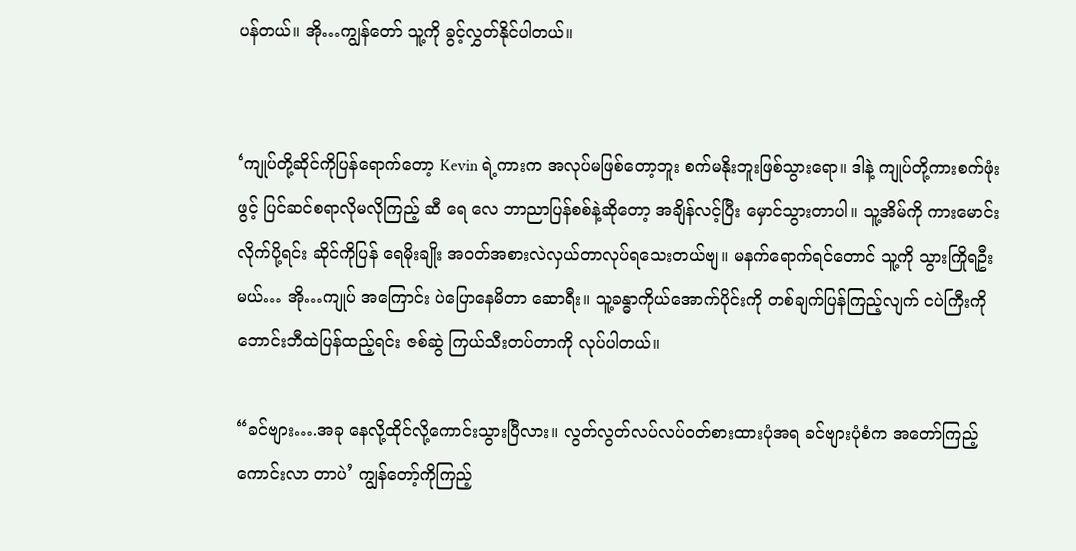ပန်တယ်။ အို…ကျွန်တော် သူ့ကို ခွင့်လွှတ်နိုင်ပါတယ်။


‘ကျုပ်တို့ဆိုင်ကိုပြန်ရောက်တော့ Kevin ရဲ့ကားက အလုပ်မဖြစ်တော့ဘူး စက်မနိုးဘူးဖြစ်သွားရော။ ဒါနဲ့ ကျုပ်တို့ကားစက်ဖုံးဖွင့် ပြင်ဆင်စရာလိုမလိုကြည့် ဆီ ရေ လေ ဘာညာပြန်စစ်နဲ့ဆိုတော့ အချိန်လင့်ပြီး မှောင်သွားတာပါ။ သူ့အိမ်ကို ကားမောင်းလိုက်ပို့ရင်း ဆိုင်ကိုပြန် ရေမိုးချိုး အဝတ်အစားလဲလှယ်တာလုပ်ရသေးတယ်ဗျ။ မနက်ရောက်ရင်တောင် သူ့ကို သွားကြိုရဦးမယ်… အို…ကျုပ် အကြောင်း ပဲပြောနေမိတာ ဆောရီး။ သူ့ခန္ဓာကိုယ်အောက်ပိုင်းကို တစ်ချက်ပြန်ကြည့်လျက် ငပဲကြီးကို ဘောင်းဘီထဲပြန်ထည့်ရင်း ဇစ်ဆွဲ ကြယ်သီးတပ်တာကို လုပ်ပါတယ်။

“ခင်ဗျား….အခု နေလို့ထိုင်လို့ကောင်းသွားပြီလား။ လွတ်လွတ်လပ်လပ်ဝတ်စားထားပုံအရ ခင်ဗျားပုံစံက အတော်ကြည့်ကောင်းလာ တာပဲ’ ကျွန်တော့်ကိုကြည့်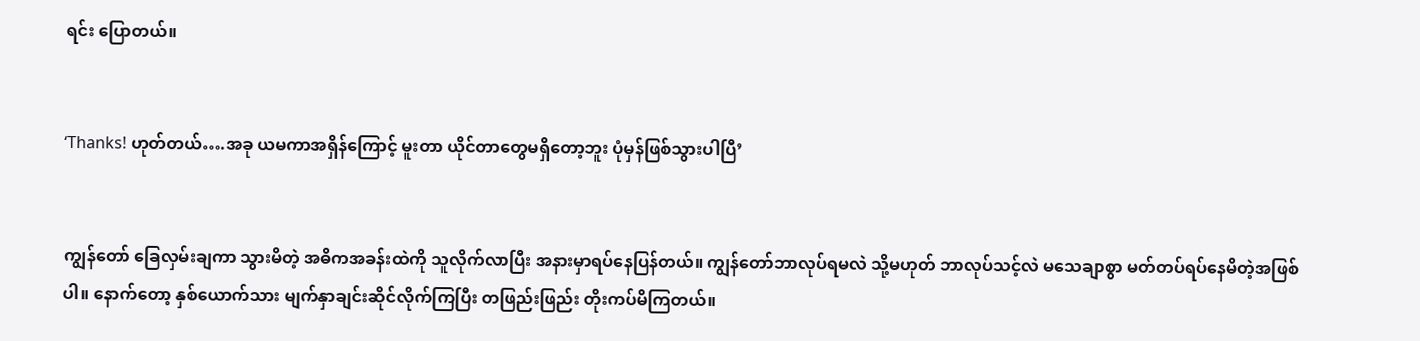ရင်း ပြောတယ်။


‘Thanks! ဟုတ်တယ်….အခု ယမကာအရှိန်ကြောင့် မူးတာ ယိုင်တာတွေမရှိတော့ဘူး ပုံမှန်ဖြစ်သွားပါပြီ’


ကျွန်တော် ခြေလှမ်းချကာ သွားမိတဲ့ အဓိကအခန်းထဲကို သူလိုက်လာပြီး အနားမှာရပ်နေပြန်တယ်။ ကျွန်တော်ဘာလုပ်ရမလဲ သို့မဟုတ် ဘာလုပ်သင့်လဲ မသေချာစွာ မတ်တပ်ရပ်နေမိတဲ့အဖြစ်ပါ။ နောက်တော့ နှစ်ယောက်သား မျက်နှာချင်းဆိုင်လိုက်ကြပြီး တဖြည်းဖြည်း တိုးကပ်မိကြတယ်။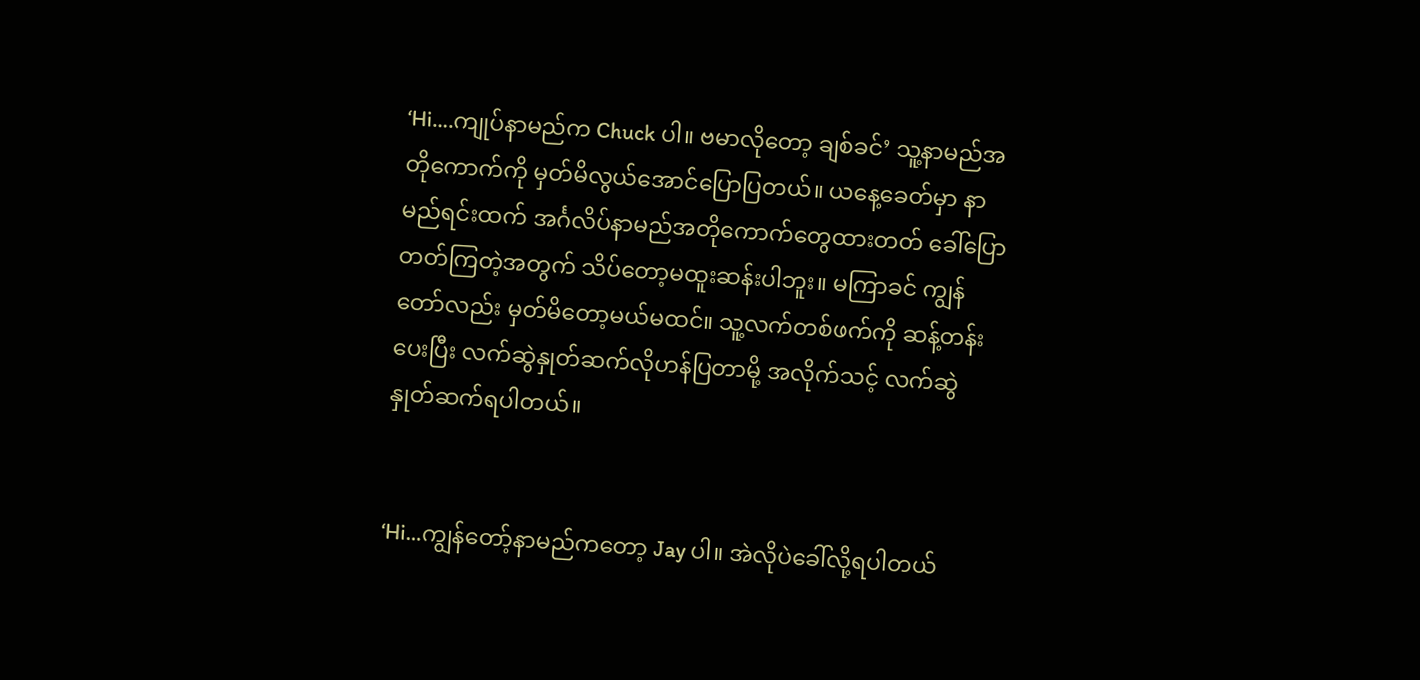‘Hi….ကျုပ်နာမည်က Chuck ပါ။ ဗမာလိုတော့ ချစ်ခင်’ သူ့နာမည်အတိုကောက်ကို မှတ်မိလွယ်အောင်ပြောပြတယ်။ ယနေ့ခေတ်မှာ နာမည်ရင်းထက် အင်္ဂလိပ်နာမည်အတိုကောက်တွေထားတတ် ခေါ်ပြောတတ်ကြတဲ့အတွက် သိပ်တော့မထူးဆန်းပါဘူး။ မကြာခင် ကျွန်တော်လည်း မှတ်မိတော့မယ်မထင်။ သူ့လက်တစ်ဖက်ကို ဆန့်တန်းပေးပြီး လက်ဆွဲနှုတ်ဆက်လိုဟန်ပြတာမို့ အလိုက်သင့် လက်ဆွဲ နှုတ်ဆက်ရပါတယ်။


‘Hi…ကျွန်တော့်နာမည်ကတော့ Jay ပါ။ အဲလိုပဲခေါ်လို့ရပါတယ်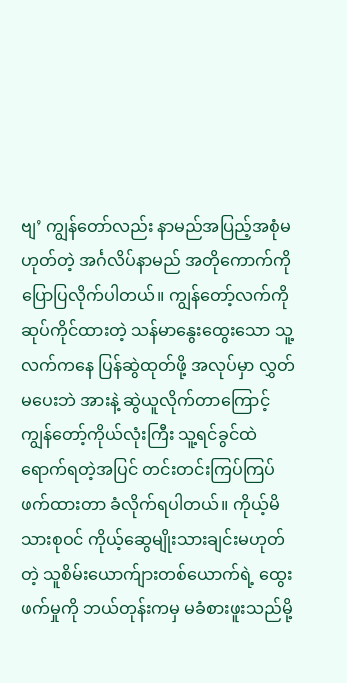ဗျ’ ကျွန်တော်လည်း နာမည်အပြည့်အစုံမဟုတ်တဲ့ အင်္ဂလိပ်နာမည် အတိုကောက်ကိုပြောပြလိုက်ပါတယ်။ ကျွန်တော့်လက်ကို ဆုပ်ကိုင်ထားတဲ့ သန်မာနွေးထွေးသော သူ့လက်ကနေ ပြန်ဆွဲထုတ်ဖို့ အလုပ်မှာ လွှတ်မပေးဘဲ အားနဲ့ ဆွဲယူလိုက်တာကြောင့် ကျွန်တော့်ကိုယ်လုံးကြီး သူ့ရင်ခွင်ထဲရောက်ရတဲ့အပြင် တင်းတင်းကြပ်ကြပ် ဖက်ထားတာ ခံလိုက်ရပါတယ်။ ကိုယ့်မိသားစုဝင် ကိုယ့်ဆွေမျိုးသားချင်းမဟုတ်တဲ့ သူစိမ်းယောက်ျားတစ်ယောက်ရဲ့ ထွေးဖက်မှုကို ဘယ်တုန်းကမှ မခံစားဖူးသည်မို့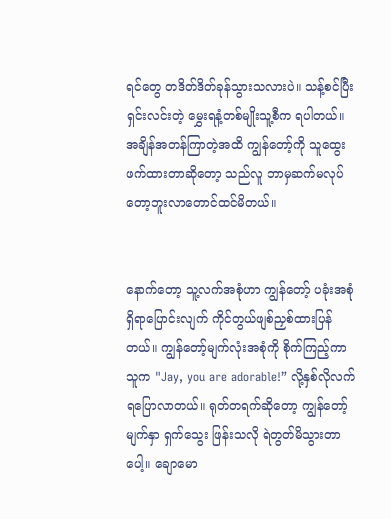ရင်တွေ တဒိတ်ဒိတ်ခုန်သွားသလားပဲ။ သန့်စင်ပြီး ရှင်းလင်းတဲ့ မွှေးရနံ့တစ်မျိုးသူ့စီက ရပါတယ်။ အချိန်အတန်ကြာတဲ့အထိ ကျွန်တော့်ကို သူထွေးဖက်ထားတာဆိုတော့ သည်လူ ဘာမှဆက်မလုပ်တော့ဘူးလာတောင်ထင်မိတယ်။


နောက်တော့ သူ့လက်အစုံဟာ ကျွန်တော့် ပခုံးအစုံရှိရာပြောင်းလျက် ကိုင်တွယ်ဖျစ်ညှစ်ထားပြန်တယ်။ ကျွန်တော့်မျက်လုံးအစုံကို စိုက်ကြည့်ကာ သူက "Jay, you are adorable!” လို့နှစ်လိုလက်ရပြောလာတယ်။ ရုတ်တရက်ဆိုတော့ ကျွန်တော့်မျက်နှာ ရှက်သွေး ဖြန်းသလို ရဲတွတ်မိသွားတာပေါ့။ ချောမော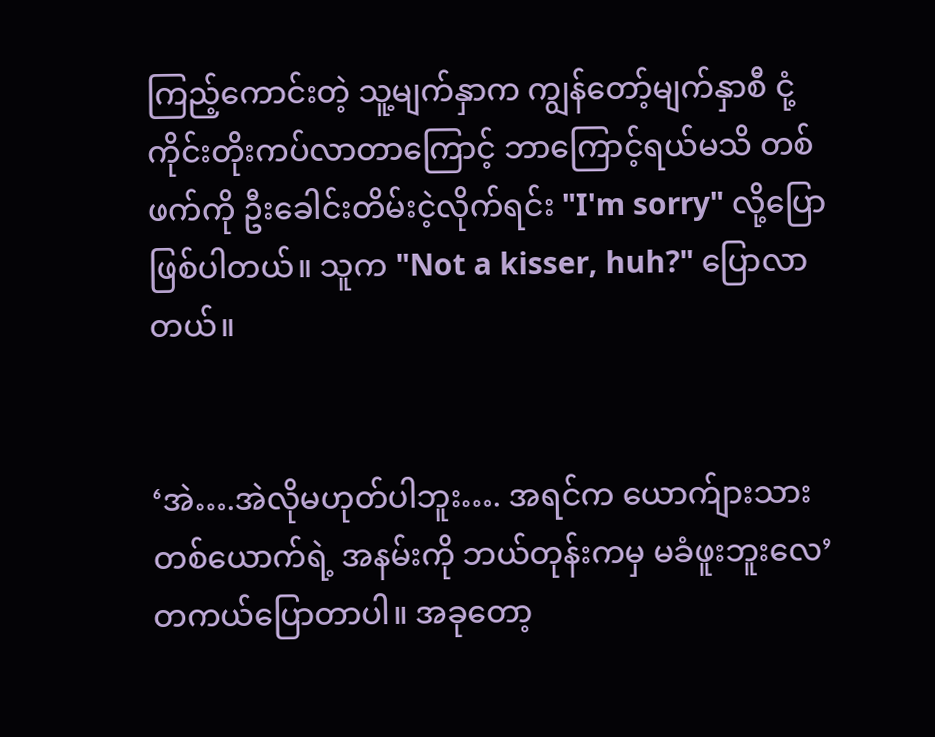ကြည့်ကောင်းတဲ့ သူ့မျက်နှာက ကျွန်တော့်မျက်နှာစီ ငုံ့ကိုင်းတိုးကပ်လာတာကြောင့် ဘာကြောင့်ရယ်မသိ တစ်ဖက်ကို ဦးခေါင်းတိမ်းငဲ့လိုက်ရင်း "I'm sorry" လို့ပြောဖြစ်ပါတယ်။ သူက "Not a kisser, huh?" ပြောလာတယ်။


‘အဲ….အဲလိုမဟုတ်ပါဘူး…. အရင်က ယောက်ျားသားတစ်ယောက်ရဲ့ အနမ်းကို ဘယ်တုန်းကမှ မခံဖူးဘူးလေ’ တကယ်ပြောတာပါ။ အခုတော့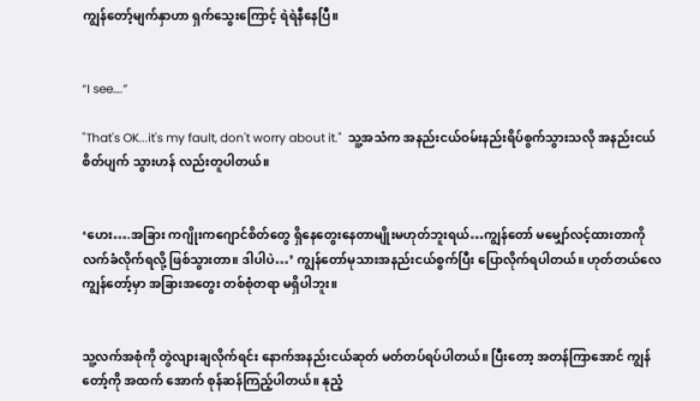ကျွန်တော့်မျက်နှာဟာ ရှက်သွေးကြောင့် ရဲရဲနီနေပြီ။


“I see….”

"That's OK...it's my fault, don't worry about it."  သူ့အသံက အနည်းငယ်ဝမ်းနည်းရိပ်စွက်သွားသလို အနည်းငယ်စိတ်ပျက် သွားဟန် လည်းတူပါတယ်။


‘ဟေး….အခြား ကဂျိုးကဂျောင်စိတ်တွေ ရှိနေတွေးနေတာမျိုးမဟုတ်ဘူးရယ်…ကျွန်တော် မမျှော်လင့်ထားတာကို လက်ခံလိုက်ရလို့ ဖြစ်သွားတာ။ ဒါပါပဲ…’ ကျွန်တော်မုသားအနည်းငယ်စွက်ပြီး ပြောလိုက်ရပါတယ်။ ဟုတ်တယ်လေ ကျွန်တော့်မှာ အခြားအတွေး တစ်စုံတရာ မရှိပါဘူး။


သူ့လက်အစုံကို တွဲလျားချလိုက်ရင်း နောက်အနည်းငယ်ဆုတ် မတ်တပ်ရပ်ပါတယ်။ ပြီးတော့ အတန်ကြာအောင် ကျွန်တော့်ကို အထက် အောက် စုန်ဆန်ကြည့်ပါတယ်။ နုညံ့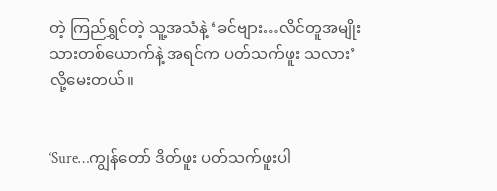တဲ့ ကြည်ရွှင်တဲ့ သူ့အသံနဲ့ ‘ခင်ဗျား…လိင်တူအမျိုးသားတစ်ယောက်နဲ့ အရင်က ပတ်သက်ဖူး သလား’ လို့မေးတယ်။


‘Sure…ကျွန်တော် ဒိတ်ဖူး ပတ်သက်ဖူးပါ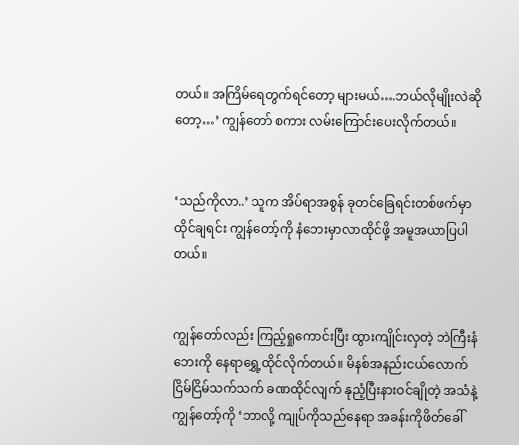တယ်။ အကြိမ်ရေတွက်ရင်တော့ များမယ်….ဘယ်လိုမျိုးလဲဆိုတော့…’ ကျွန်တော် စကား လမ်းကြောင်းပေးလိုက်တယ်။


‘သည်ကိုလာ..’ သူက အိပ်ရာအစွန် ခုတင်ခြေရင်းတစ်ဖက်မှာ ထိုင်ချရင်း ကျွန်တော့်ကို နံဘေးမှာလာထိုင်ဖို့ အမူအယာပြပါတယ်။


ကျွန်တော်လည်း ကြည့်ရှုကောင်းပြီး ထွားကျိုင်းလှတဲ့ ဘဲကြီးနံဘေးကို နေရာရွှေ့ထိုင်လိုက်တယ်။ မိနစ်အနည်းငယ်လောက် ငြိမ်ငြိမ်သက်သက် ခဏထိုင်လျက် နုညံ့ပြီးနားဝင်ချိုတဲ့ အသံနဲ့ ကျွန်တော့်ကို ‘ဘာလို့ ကျုပ်ကိုသည်နေရာ အခန်းကိုဖိတ်ခေါ်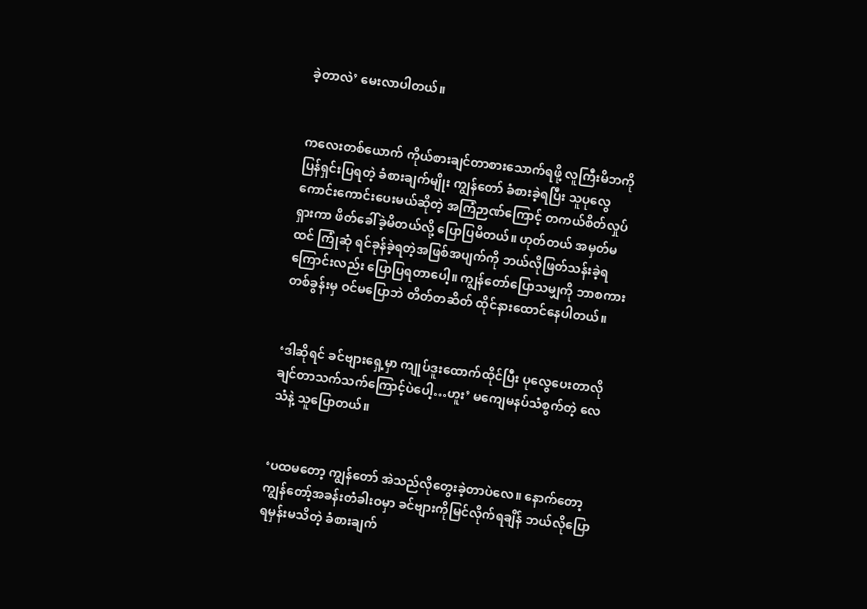ခဲ့တာလဲ’ မေးလာပါတယ်။


ကလေးတစ်ယောက် ကိုယ်စားချင်တာစားသောက်ရဖို့ လူကြီးမိဘကို ပြန်ရှင်းပြရတဲ့ ခံစားချက်မျိုး ကျွန်တော် ခံစားခဲ့ရပြီး သူပုလွေ ကောင်းကောင်းပေးမယ်ဆိုတဲ့ အကြံဉာဏ်ကြောင့် တကယ်စိတ်လှုပ်ရှားကာ ဖိတ်ခေါ်ခဲ့မိတယ်လို့ ပြောပြမိတယ်။ ဟုတ်တယ် အမှတ်မထင် ကြုံဆုံ ရင်ခုန်ခဲ့ရတဲ့အဖြစ်အပျက်ကို ဘယ်လိုဖြတ်သန်းခဲ့ရကြောင်းလည်း ပြောပြရတာပေါ့။ ကျွန်တော်ပြောသမျှကို ဘာစကားတစ်ခွန်းမှ ဝင်မပြောဘဲ တိတ်တဆိတ် ထိုင်နားထောင်နေပါတယ်။


‘ဒါဆိုရင် ခင်ဗျားရှေ့မှာ ကျုပ်ဒူးထောက်ထိုင်ပြီး ပုလွေပေးတာလိုချင်တာသက်သက်ကြောင့်ပဲပေါ့…ဟူး’ မကျေမနပ်သံစွက်တဲ့ လေသံနဲ့ သူပြောတယ်။


‘ပထမတော့ ကျွန်တော် အဲသည်လိုတွေးခဲ့တာပဲလေ။ နောက်တော့ ကျွန်တော့်အခန်းတံခါးဝမှာ ခင်ဗျားကိုမြင်လိုက်ရချိန် ဘယ်လိုပြော ရမှန်းမသိတဲ့ ခံစားချက်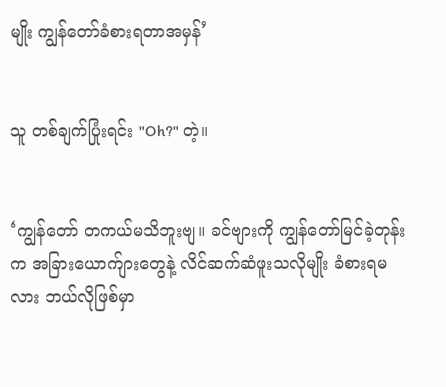မျိုး ကျွန်တော်ခံစားရတာအမှန်’


သူ တစ်ချက်ပြုံးရင်း "Oh?" တဲ့။


‘ကျွန်တော် တကယ်မသိဘူးဗျ။ ခင်ဗျားကို ကျွန်တော်မြင်ခဲ့တုန်းက အခြားယောက်ျားတွေနဲ့ လိင်ဆက်ဆံဖူးသလိုမျိုး ခံစားရမလား ဘယ်လိုဖြစ်မှာ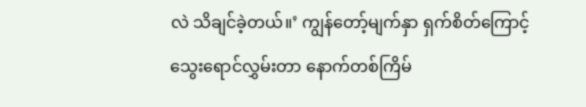လဲ သိချင်ခဲ့တယ်။’ ကျွန်တော့်မျက်နှာ ရှက်စိတ်ကြောင့် သွေးရောင်လွှမ်းတာ နောက်တစ်ကြိမ်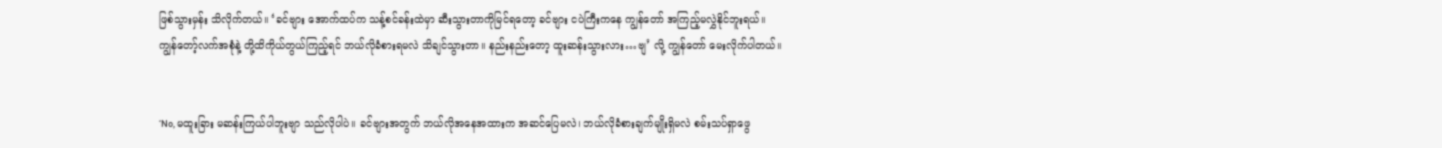ဖြစ်သွားမှန်း သိလိုက်တယ်။ ‘ခင်ဗျား အောက်ထပ်က သန့်စင်ခန်းထဲမှာ ဆီးသွားတာကိုမြင်ရတော့ ခင်ဗျား ငပဲကြီးကနေ ကျွန်တော် အကြည့်မလွှဲနိုင်ဘူးရယ်။ ကျွန်တော့်လက်အစုံနဲ့ တို့ထိကိုယ်တွယ်ကြည့်ရင် ဘယ်လိုခံစားရမလဲ သိချင်သွားတာ။ နည်းနည်းတော့ ထူးဆန်းသွားလား…ဗျ’ လို့ ကျွန်တော် မေးလိုက်ပါတယ်။


‘No, မထူးခြား မဆန်းကြယ်ပါဘူးဗျာ သည်လိုပါပဲ။ ခင်ဗျားအတွက် ဘယ်လိုအနေအထားက အဆင်ပြေမလဲ၊ ဘယ်လိုခံစားချက်မျိုးရှိမလဲ စမ်းသပ်ရှာဖွေ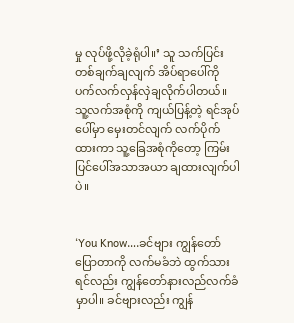မှု လုပ်ဖို့လိုခဲ့ရုံပါ။’ သူ သက်ပြင်းတစ်ချက်ချလျက် အိပ်ရာပေါ်ကို ပက်လက်လှန်လှဲချလိုက်ပါတယ်။ သူ့လက်အစုံကို ကျယ်ပြန့်တဲ့ ရင်အုပ်ပေါ်မှာ မှေးတင်လျက် လက်ပိုက်ထားကာ သူ့ခြေအစုံကိုတော့ ကြမ်းပြင်ပေါ်အသာအယာ ချထားလျက်ပါပဲ။


‘You Know….ခင်ဗျား ကျွန်တော်ပြောတာကို လက်မခံဘဲ ထွက်သားရင်လည်း ကျွန်တော်နားလည်လက်ခံမှာပါ။ ခင်ဗျားလည်း ကျွန်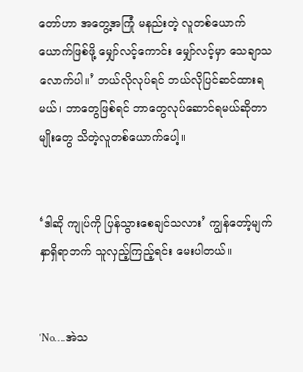တော်ဟာ အတွေ့အကြုံ မနည်းတဲ့ လူတစ်ယောက်ယောက်ဖြစ်ဖို့ မျှော်လင့်ကောင်း မျှော်လင့်မှာ သေချာသလောက်ပါ။’ ဘယ်လိုလုပ်ရင် ဘယ်လိုပြင်ဆင်ထားရမယ်၊ ဘာတွေဖြစ်ရင် ဘာတွေလုပ်ဆောင်ရမယ်ဆိုတာမျိုးတွေ သိတဲ့လူတစ်ယောက်ပေါ့။


‘ဒါဆို ကျုပ်ကို ပြန်သွားစေချင်သလား’ ကျွန်တော့်မျက်နှာရှိရာဘက် သူလှည့်ကြည့်ရင်း မေးပါတယ်။


‘No….အဲသ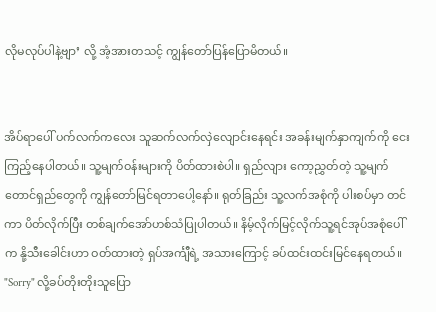လိုမလုပ်ပါနဲ့ဗျာ’ လို့ အံ့အားတသင့် ကျွန်တော်ပြန်ပြောမိတယ်။


အိပ်ရာပေါ် ပက်လက်ကလေး သူဆက်လက်လှဲလျောင်းနေရင်း အခန်းမျက်နှာကျက်ကို ငေးကြည့်နေပါတယ်။ သူ့မျက်ဝန်းများကို ပိတ်ထားစဲပါ။ ရှည်လျား ကော့ညွှတ်တဲ့ သူ့မျက်တောင်ရှည်တွေကို ကျွန်တော်မြင်ရတာပေါ့နော်။ ရုတ်ခြည်း သူ့လက်အစုံကို ပါးစပ်မှာ တင်ကာ ပိတ်လိုက်ပြီး တစ်ချက်အော်ဟစ်သံပြုပါတယ်။ နိမ့်လိုက်မြင့်လိုက်သူ့ရင်အုပ်အစုံပေါ်က နို့သီးခေါင်းဟာ ဝတ်ထားတဲ့ ရှပ်အင်္ကျီရဲ့ အသားကြောင့် ခပ်ထင်းထင်းမြင်နေရတယ်။ "Sorry" လို့ခပ်တိုးတိုးသူပြော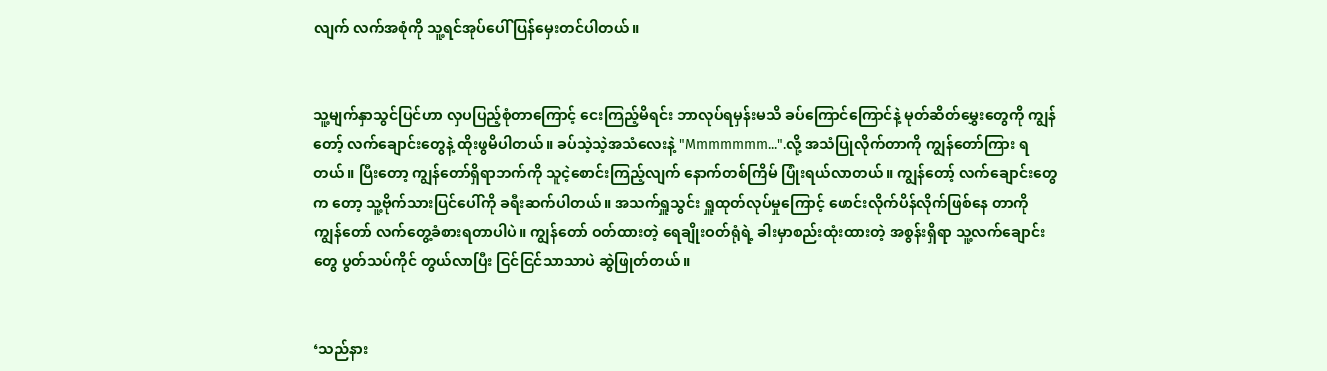လျက် လက်အစုံကို သူ့ရင်အုပ်ပေါ် ပြန်မှေးတင်ပါတယ်။


သူ့မျက်နှာသွင်ပြင်ဟာ လှပပြည့်စုံတာကြောင့် ငေးကြည့်မိရင်း ဘာလုပ်ရမှန်းမသိ ခပ်ကြောင်ကြောင်နဲ့ မုတ်ဆိတ်မွှေးတွေကို ကျွန်တော့် လက်ချောင်းတွေနဲ့ ထိုးဖွမိပါတယ်။ ခပ်သဲ့သဲ့အသံလေးနဲ့ "Mmmmmmm...".လို့ အသံပြုလိုက်တာကို ကျွန်တော်ကြား ရတယ်။ ပြီးတော့ ကျွန်တော်ရှိရာဘက်ကို သူငဲ့စောင်းကြည့်လျက် နောက်တစ်ကြိမ် ပြုံးရယ်လာတယ်။ ကျွန်တော့် လက်ချောင်းတွေက တော့ သူ့ဗိုက်သားပြင်ပေါ်ကို ခရီးဆက်ပါတယ်။ အသက်ရှူသွင်း ရှူထုတ်လုပ်မှုကြောင့် ဖောင်းလိုက်ပိန်လိုက်ဖြစ်နေ တာကို ကျွန်တော် လက်တွေ့ခံစားရတာပါပဲ။ ကျွန်တော် ဝတ်ထားတဲ့ ရေချိုးဝတ်ရုံရဲ့ ခါးမှာစည်းထုံးထားတဲ့ အစွန်းရှိရာ သူ့လက်ချောင်းတွေ ပွတ်သပ်ကိုင် တွယ်လာပြီး ငြင်ငြင်သာသာပဲ ဆွဲဖြုတ်တယ်။


‘သည်နား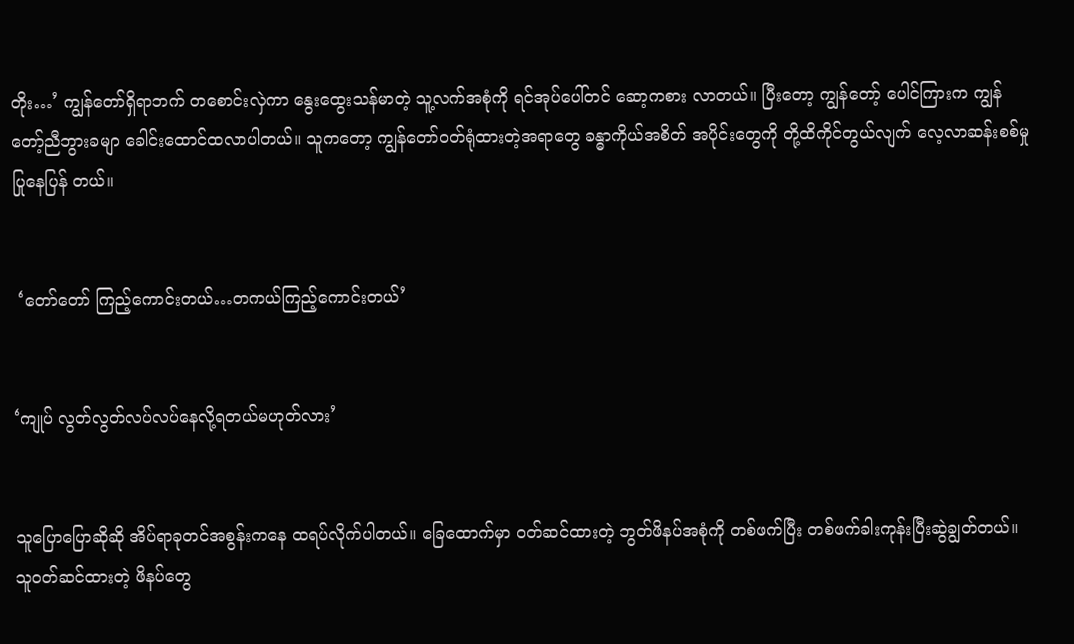တိုး…’ ကျွန်တော်ရှိရာဘက် တစောင်းလှဲကာ နွေးထွေးသန်မာတဲ့ သူ့လက်အစုံကို ရင်အုပ်ပေါ်တင် ဆော့ကစား လာတယ်။ ပြီးတော့ ကျွန်တော့် ပေါင်ကြားက ကျွန်တော့်ညီဘွားခမျာ ခေါင်းထောင်ထလာပါတယ်။ သူကတော့ ကျွန်တော်ဝတ်ရုံထားတဲ့အရာတွေ ခန္ဓာကိုယ်အစိတ် အပိုင်းတွေကို တို့ထိကိုင်တွယ်လျက် လေ့လာဆန်းစစ်မှု ပြုနေပြန် တယ်။


 ‘တော်တော် ကြည့်ကောင်းတယ်…တကယ်ကြည့်ကောင်းတယ်’


‘ကျုပ် လွတ်လွတ်လပ်လပ်နေလို့ရတယ်မဟုတ်လား’


သူပြောပြောဆိုဆို အိပ်ရာခုတင်အစွန်းကနေ ထရပ်လိုက်ပါတယ်။ ခြေထောက်မှာ ဝတ်ဆင်ထားတဲ့ ဘွတ်ဖိနပ်အစုံကို တစ်ဖက်ပြီး တစ်ဖက်ခါးကုန်းပြီးဆွဲချွတ်တယ်။ သူဝတ်ဆင်ထားတဲ့ ဖိနပ်တွေ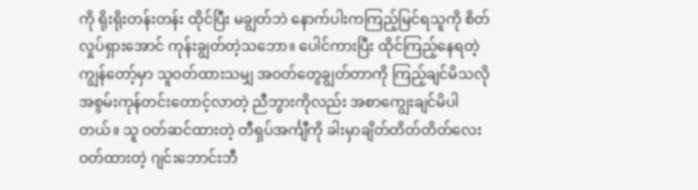ကို ရိုးရိုးတန်းတန်း ထိုင်ပြီး မချွတ်ဘဲ နောက်ပါးကကြည့်မြင်ရသူကို စိတ်လှုပ်ရှားအောင် ကုန်းချွတ်တဲ့သဘော။ ပေါင်ကားပြီး ထိုင်ကြည့်နေရတဲ့ ကျွန်တော့်မှာ သူဝတ်ထားသမျှ အဝတ်တွေချွတ်တာကို ကြည့်ချင်မိသလို အစွမ်းကုန်တင်းတောင့်လာတဲ့ ညီဘွားကိုလည်း အစာကျွေးချင်မိပါတယ်။ သူ ဝတ်ဆင်ထားတဲ့ တီရှပ်အင်္ကျီကို ခါးမှာချိတ်တိတ်တိတ်လေးဝတ်ထားတဲ့ ဂျင်းဘောင်းဘီ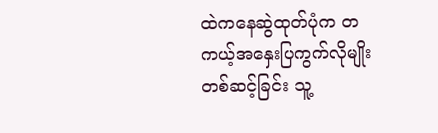ထဲကနေဆွဲထုတ်ပုံက တကယ့်အနှေးပြကွက်လိုမျိုး တစ်ဆင့်ခြင်း သူ့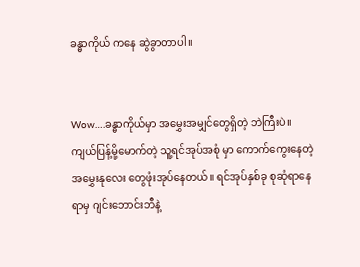ခန္ဓာကိုယ် ကနေ ဆွဲခွာတာပါ။


Wow….ခန္ဓာကိုယ်မှာ အမွှေးအမျှင်တွေရှိတဲ့ ဘဲကြီးပဲ။ ကျယ်ပြန့်မို့မောက်တဲ့ သူ့ရင်အုပ်အစုံ မှာ ကောက်ကွေးနေတဲ့ အမွှေးနုလေး တွေဖုံးအုပ်နေတယ်။ ရင်အုပ်နှစ်ခု စုဆုံရာနေရာမှ ဂျင်းဘောင်းဘီနဲ့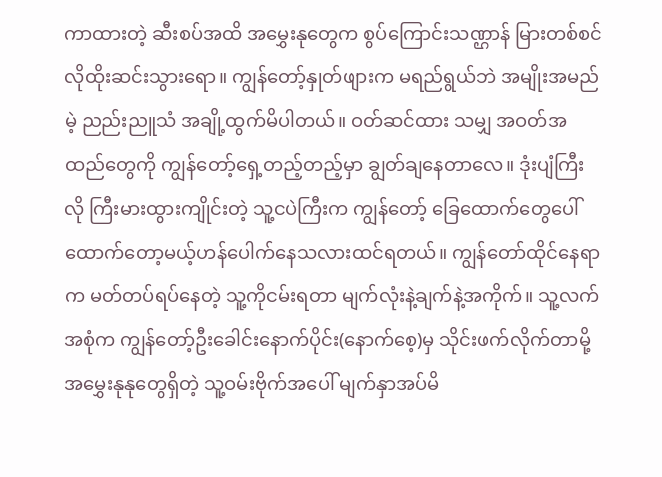ကာထားတဲ့ ဆီးစပ်အထိ အမွှေးနုတွေက စွပ်ကြောင်းသဏ္ဌာန် မြားတစ်စင်လိုထိုးဆင်းသွားရော။ ကျွန်တော့်နှုတ်ဖျားက မရည်ရွယ်ဘဲ အမျိုးအမည်မဲ့ ညည်းညူသံ အချို့ထွက်မိပါတယ်။ ဝတ်ဆင်ထား သမျှ အဝတ်အထည်တွေကို ကျွန်တော့်ရှေ့တည့်တည့်မှာ ချွတ်ချနေတာလေ။ ဒုံးပျံကြီးလို ကြီးမားထွားကျိုင်းတဲ့ သူ့ငပဲကြီးက ကျွန်တော့် ခြေထောက်တွေပေါ် ထောက်တော့မယ့်ဟန်ပေါက်နေသလားထင်ရတယ်။ ကျွန်တော်ထိုင်နေရာက မတ်တပ်ရပ်နေတဲ့ သူ့ကိုငမ်းရတာ မျက်လုံးနဲ့ချက်နဲ့အကိုက်။ သူ့လက်အစုံက ကျွန်တော့်ဦးခေါင်းနောက်ပိုင်း(နောက်စေ့)မှ သိုင်းဖက်လိုက်တာမို့ အမွှေးနုနုတွေရှိတဲ့ သူ့ဝမ်းဗိုက်အပေါ် မျက်နှာအပ်မိ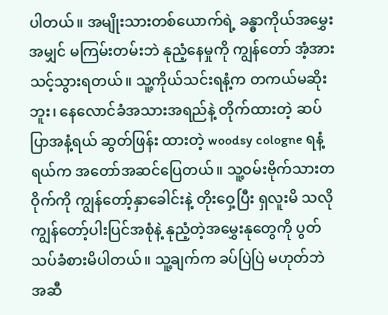ပါတယ်။ အမျိုးသားတစ်ယောက်ရဲ့ ခန္ဓာကိုယ်အမွှေးအမျှင် မကြမ်းတမ်းဘဲ နုညံ့နေမှုကို ကျွန်တော် အံ့အားသင့်သွားရတယ်။ သူ့ကိုယ်သင်းရနံ့က တကယ်မဆိုးဘူး၊ နေလောင်ခံအသားအရည်နဲ့ တိုက်ထားတဲ့ ဆပ်ပြာအနံ့ရယ် ဆွတ်ဖြန်း ထားတဲ့ woodsy cologne ရနံ့ရယ်က အတော်အဆင်ပြေတယ်။ သူ့ဝမ်းဗိုက်သားတဝိုက်ကို ကျွန်တော့်နှာခေါင်းနဲ့ တိုးဝှေ့ပြီး ရှလူးမိ သလို ကျွန်တော့်ပါးပြင်အစုံနဲ့ နုညံ့တဲ့အမွှေးနုတွေကို ပွတ်သပ်ခံစားမိပါတယ်။ သူ့ချက်က ခပ်ပြဲပြဲ မဟုတ်ဘဲ အဆီ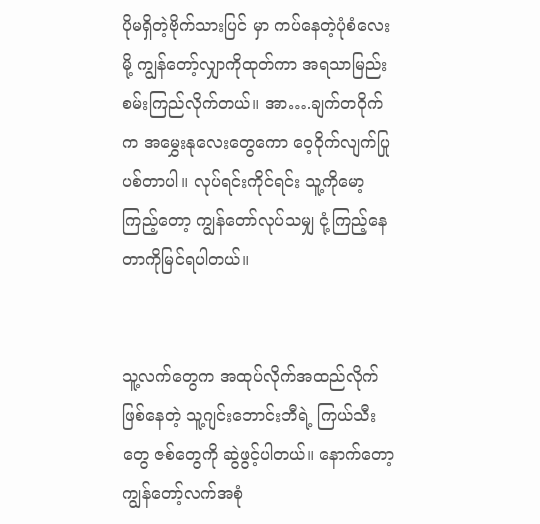ပိုမရှိတဲ့ဗိုက်သားပြင် မှာ ကပ်နေတဲ့ပုံစံလေးမို့ ကျွန်တော့်လျှာကိုထုတ်ကာ အရသာမြည်းစမ်းကြည်လိုက်တယ်။ အာ….ချက်တဝိုက်က အမွှေးနုလေးတွေကော ဝေ့ဝိုက်လျက်ပြုပစ်တာပါ။ လုပ်ရင်းကိုင်ရင်း သူ့ကိုမော့ကြည့်တော့ ကျွန်တော်လုပ်သမျှ ငုံ့ကြည့်နေတာကိုမြင်ရပါတယ်။


သူ့လက်တွေက အထုပ်လိုက်အထည်လိုက်ဖြစ်နေတဲ့ သူ့ဂျင်းဘောင်းဘီရဲ့ ကြယ်သီးတွေ ဇစ်တွေကို ဆွဲဖွင့်ပါတယ်။ နောက်တော့ ကျွန်တော့်လက်အစုံ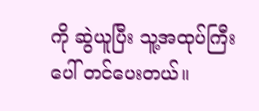ကို ဆွဲယူပြီး သူ့အထုပ်ကြီးပေါ် တင်ပေးတယ်။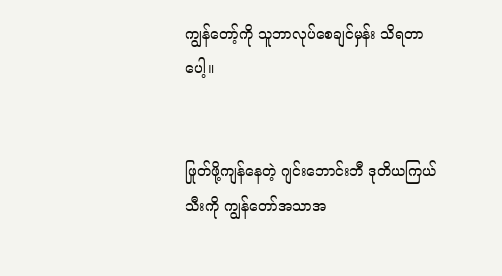ကျွန်တော့်ကို သူဘာလုပ်စေချင်မှန်း သိရတာပေါ့။


ဖြုတ်ဖို့ကျန်နေတဲ့ ဂျင်းဘောင်းဘီ ဒုတိယကြယ်သီးကို ကျွန်တော်အသာအ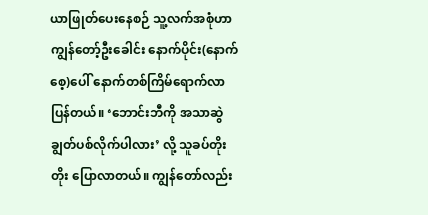ယာဖြုတ်ပေးနေစဉ် သူ့လက်အစုံဟာ ကျွန်တော့်ဦးခေါင်း နောက်ပိုင်း(နောက်စေ့)ပေါ် နောက်တစ်ကြိမ်ရောက်လာပြန်တယ်။ ‘ဘောင်းဘီကို အသာဆွဲချွတ်ပစ်လိုက်ပါလား’ လို့ သူခပ်တိုးတိုး ပြောလာတယ်။ ကျွန်တော်လည်း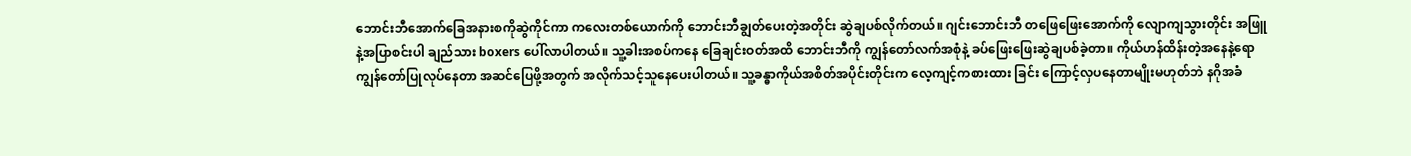ဘောင်းဘီအောက်ခြေအနားစကိုဆွဲကိုင်ကာ ကလေးတစ်ယောက်ကို ဘောင်းဘီချွတ်ပေးတဲ့အတိုင်း ဆွဲချပစ်လိုက်တယ်။ ဂျင်းဘောင်းဘီ တဖြေဖြေးအောက်ကို လျောကျသွားတိုင်း အဖြူနဲ့အပြာစင်းပါ ချည်သား boxers ပေါ်လာပါတယ်။ သူ့ခါးအစပ်ကနေ ခြေချင်းဝတ်အထိ ဘောင်းဘီကို ကျွန်တော်လက်အစုံနဲ့ ခပ်ဖြေးဖြေးဆွဲချပစ်ခဲ့တာ။ ကိုယ်ဟန်ထိန်းတဲ့အနေနဲ့ရော ကျွန်တော်ပြုလုပ်နေတာ အဆင်ပြေဖို့အတွက် အလိုက်သင့်သူနေပေးပါတယ်။ သူ့ခန္ဓာကိုယ်အစိတ်အပိုင်းတိုင်းက လေ့ကျင့်ကစားထား ခြင်း ကြောင့်လှပနေတာမျိုးမဟုတ်ဘဲ နဂိုအခံ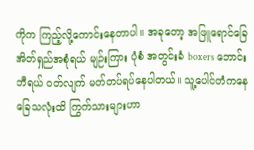ကိုက ကြည့်လို့ကောင်းနေတာပါ။ အခုတော့ အဖြူရောင်ခြေအိတ်ရှည်အစုံရယ် မျဉ်းကြား ပုံစံ အတွင်းခံ boxers ဘောင်းဘီရယ် ဝတ်လျက် မတ်တပ်ရပ်နေပါတယ်။ သူ့ပေါင်တံကနေ ခြေသလုံးထိ ကြွက်သားများဟာ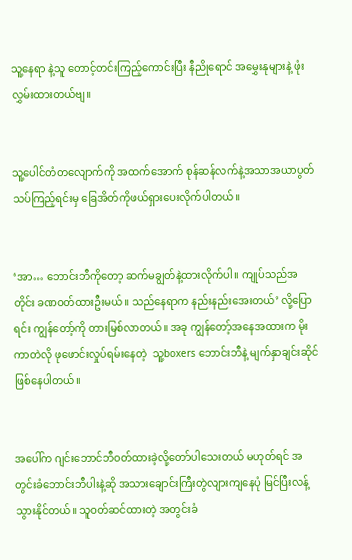သူ့နေရာ နဲ့သူ တောင့်တင်းကြည့်ကောင်းပြီး နီညိုရောင် အမွှေးနုများနဲ့ ဖုံးလွှမ်းထားတယ်ဗျ။


သူ့ပေါင်တံတလျောက်ကို အထက်အောက် စုန်ဆန်လက်နဲ့အသာအယာပွတ်သပ်ကြည့်ရင်းမှ ခြေအိတ်ကိုဖယ်ရှားပေးလိုက်ပါတယ်။


‘အာ… ဘောင်းဘီကိုတော့ ဆက်မချွတ်နဲ့ထားလိုက်ပါ။ ကျုပ်သည်အတိုင်း ခဏဝတ်ထားဦးမယ်။ သည်နေရာက နည်းနည်းအေးတယ်’ လို့ပြောရင်း ကျွန်တော့်ကို တားမြစ်လာတယ်။ အခု ကျွန်တော့်အနေအထားက မိုးကာတဲလို ဖုဖောင်းလှုပ်ရမ်းနေတဲ့  သူ့boxers ဘောင်းဘီနဲ့ မျက်နှာချင်းဆိုင် ဖြစ်နေပါတယ်။


အပေါ်က ဂျင်းဘောင်ဘီဝတ်ထားခဲ့လို့တော်ပါသေးတယ် မဟုတ်ရင် အတွင်းခံဘောင်းဘီပါးနဲ့ဆို အသားချောင်းကြီးတွဲလျားကျနေပုံ မြင်ပြီးလန့်သွားနိုင်တယ်။ သူဝတ်ဆင်ထားတဲ့ အတွင်းခံ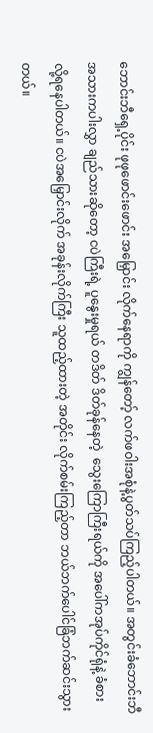ဘောင်းဘီရှေ့ပိုင်း ဖုဖုဖောင်းဖောင်း အမြှောင်း လိုက်နေရာကို ကျွန်တော့် လက်ဖဝါးအစုံနဲ့ပွတ်သပ်ကြည့်ပါတယ်။ အတွင်းခံဘောင်းဘီအသားကပါးလွှာ ချည်သားဆိုတော့ ငပဲကြီးရဲ့ ပူနွေးမှုရယ် တဒိတ် ဒိတ်ခုန်နေတဲ့  သွေးကြောကြီးရယ်ကို အပေါ်ကအုပ်ကိုင်ရုံနဲ့ ခံစားလို့ရနေပါတယ်။ ငပဲအမြှောင်းလိုက် အခုန်းလိုက်ကြီး သူထည့်ထားတဲ့ အတိုင်း လိုက်စမ်းကြည့်တာ ဘယ်ဘက်ပေါင်ခြံဘက်ဆင်းသွားတယ်။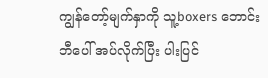ကျွန်တော့်မျက်နှာကို သူ့boxers ဘောင်းဘီပေါ် အပ်လိုက်ပြီး ပါးပြင်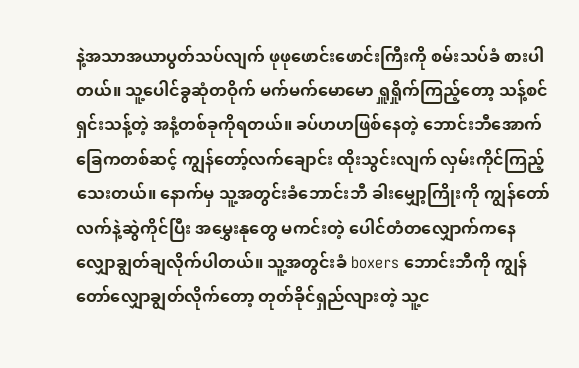နဲ့အသာအယာပွတ်သပ်လျက် ဖုဖုဖောင်းဖောင်းကြီးကို စမ်းသပ်ခံ စားပါတယ်။ သူ့ပေါင်ခွဆုံတဝိုက် မက်မက်မောမော ရှူရှိုက်ကြည့်တော့ သန့်စင်ရှင်းသန့်တဲ့ အနံ့တစ်ခုကိုရတယ်။ ခပ်ဟဟဖြစ်နေတဲ့ ဘောင်းဘီအောက်ခြေကတစ်ဆင့် ကျွန်တော့်လက်ချောင်း ထိုးသွင်းလျက် လှမ်းကိုင်ကြည့်သေးတယ်။ နောက်မှ သူ့အတွင်းခံဘောင်းဘီ ခါးမျှော့ကြိုးကို ကျွန်တော်လက်နဲ့ဆွဲကိုင်ပြီး အမွှေးနုတွေ မကင်းတဲ့ ပေါင်တံတလျှောက်ကနေ လျှောချွတ်ချလိုက်ပါတယ်။ သူ့အတွင်းခံ boxers ဘောင်းဘီကို ကျွန်တော်လျှောချွတ်လိုက်တော့ တုတ်ခိုင်ရှည်လျားတဲ့ သူ့င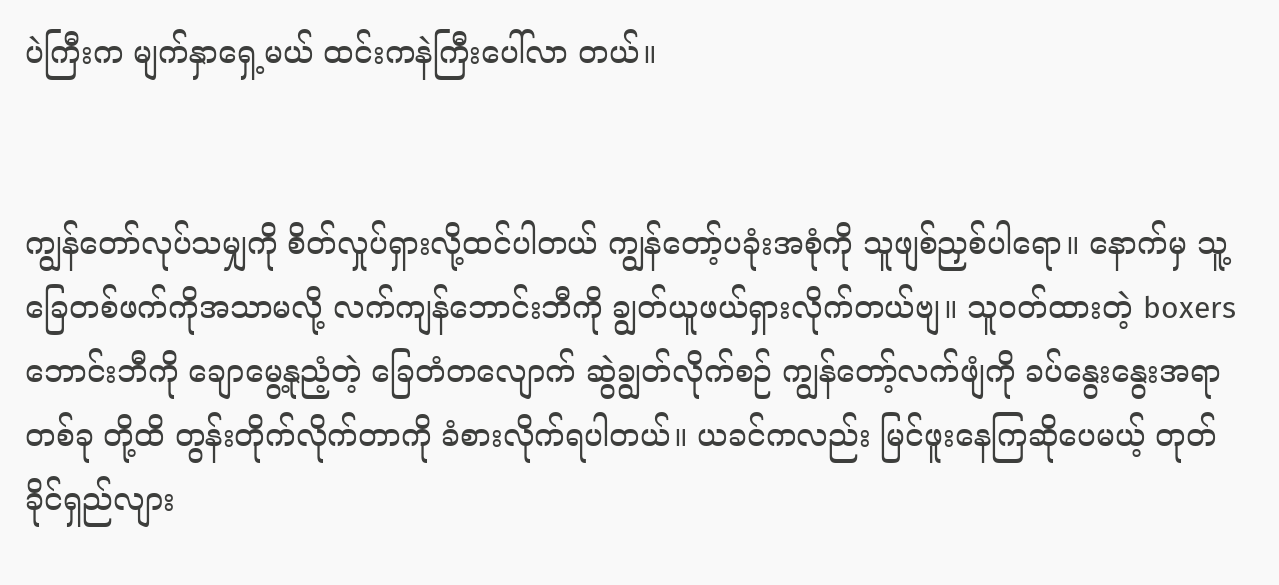ပဲကြီးက မျက်နှာရှေ့မယ် ထင်းကနဲကြီးပေါ်လာ တယ်။


ကျွန်တော်လုပ်သမျှကို စိတ်လှုပ်ရှားလို့ထင်ပါတယ် ကျွန်တော့်ပခုံးအစုံကို သူဖျစ်ညှစ်ပါရော။ နောက်မှ သူ့ခြေတစ်ဖက်ကိုအသာမလို့ လက်ကျန်ဘောင်းဘီကို ချွတ်ယူဖယ်ရှားလိုက်တယ်ဗျ။ သူဝတ်ထားတဲ့ boxers ဘောင်းဘီကို ချောမွေ့နုညံ့တဲ့ ခြေတံတလျောက် ဆွဲချွတ်လိုက်စဉ် ကျွန်တော့်လက်ဖျံကို ခပ်နွေးနွေးအရာတစ်ခု တို့ထိ တွန်းတိုက်လိုက်တာကို ခံစားလိုက်ရပါတယ်။ ယခင်ကလည်း မြင်ဖူးနေကြဆိုပေမယ့် တုတ်ခိုင်ရှည်လျား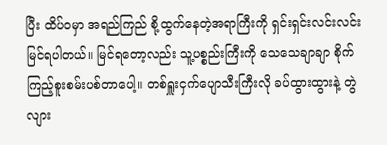ပြီး ထိပ်ဝမှာ အရည်ကြည် စို့ထွက်နေတဲ့အရာကြီးကို ရှင်းရှင်းလင်းလင်းမြင်ရပါတယ်။ မြင်ရတော့လည်း သူ့ပစ္စည်းကြီးကို သေသေချာချာ စိုက်ကြည့်စူးစမ်းပစ်တာပေါ့။ တစ်ရှူးငှက်ပျောသီးကြီးလို ခပ်ထွားထွားနဲ့ တွဲလျား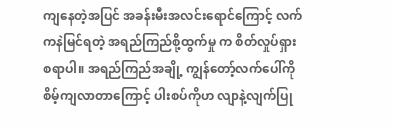ကျနေတဲ့အပြင် အခန်းမီးအလင်းရောင်ကြောင့် လက်ကနဲမြင်ရတဲ့ အရည်ကြည်စို့ထွက်မှု က စိတ်လှုပ်ရှားစရာပါ။ အရည်ကြည်အချို့ ကျွန်တော့်လက်ပေါ်ကို စိမ့်ကျလာတာကြောင့် ပါးစပ်ကိုဟ လျာနဲ့လျက်ပြု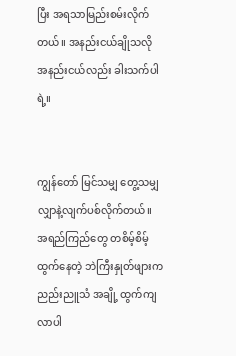ပြီး အရသာမြည်းစမ်းလိုက်တယ်။ အနည်းငယ်ချိုသလို အနည်းငယ်လည်း ခါးသက်ပါရဲ့။


ကျွန်တော် မြင်သမျှ တွေ့သမျှ လျှာနဲ့လျက်ပစ်လိုက်တယ်။ အရည်ကြည်တွေ တစိမ့်စိမ့်ထွက်နေတဲ့ ဘဲကြီးနှုတ်ဖျားက ညည်းညူသံ အချို့ ထွက်ကျလာပါ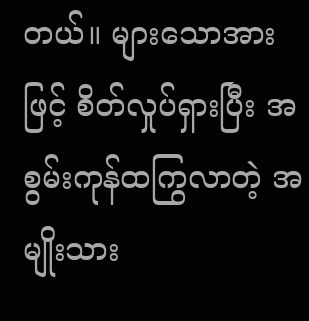တယ်။ များသောအားဖြင့် စိတ်လှုပ်ရှားပြီး အစွမ်းကုန်ထကြွလာတဲ့ အမျိုးသား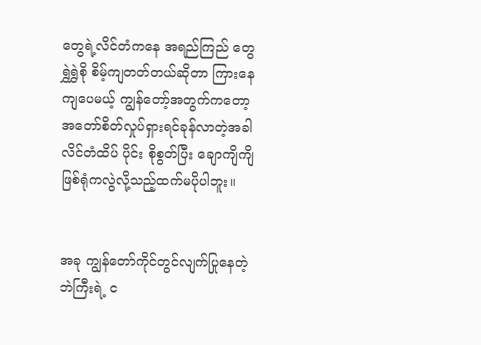တွေရဲ့လိင်တံကနေ အရည်ကြည် တွေ ရွှဲရွှဲစို စိမ့်ကျတတ်တယ်ဆိုတာ ကြားနေကျပေမယ့် ကျွန်တော့်အတွက်ကတော့ အတော်စိတ်လှုပ်ရှားရင်ခုန်လာတဲ့အခါ လိင်တံထိပ် ပိုင်း စိုစွတ်ပြီး ချောကျိကျိဖြစ်ရုံကလွဲလို့သည့်ထက်မပိုပါဘူး။


အခု ကျွန်တော်ကိုင်တွင်လျက်ပြုနေတဲ့ ဘဲကြီးရဲ့ င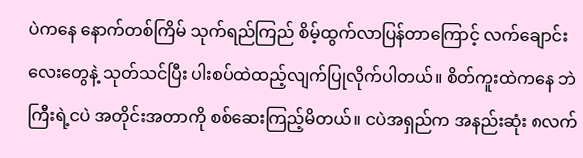ပဲကနေ နောက်တစ်ကြိမ် သုက်ရည်ကြည် စိမ့်ထွက်လာပြန်တာကြောင့် လက်ချောင်း လေးတွေနဲ့ သုတ်သင်ပြီး ပါးစပ်ထဲထည့်လျက်ပြုလိုက်ပါတယ်။ စိတ်ကူးထဲကနေ ဘဲကြီးရဲ့ငပဲ အတိုင်းအတာကို စစ်ဆေးကြည့်မိတယ်။ ငပဲအရှည်က အနည်းဆုံး ၈လက်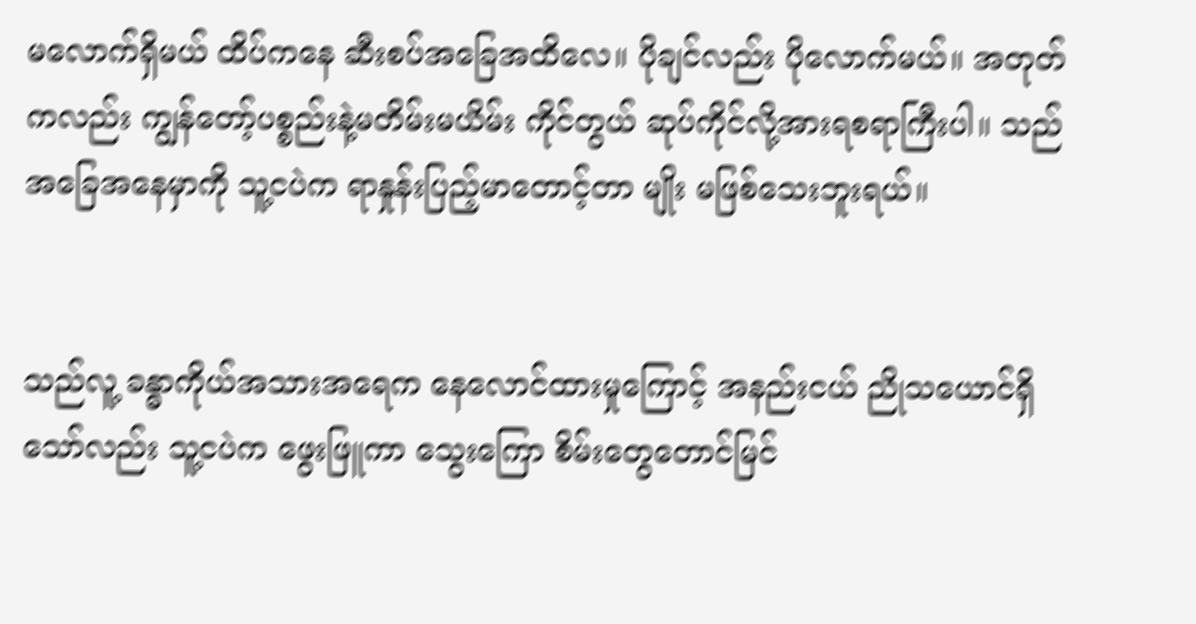မလောက်ရှိမယ် ထိပ်ကနေ ဆီးစပ်အခြေအထိလေ။ ပိုချင်လည်း ပိုလောက်မယ်။ အတုတ်ကလည်း ကျွန်တော့်ပစ္စည်းနဲ့မတိမ်းမယိမ်း ကိုင်တွယ် ဆုပ်ကိုင်လို့အားရစရာကြီးပါ။ သည်အခြေအနေမှာကို သူ့ငပဲက ရာနှုန်းပြည့်မာတောင့်တာ မျိုး မဖြစ်သေးဘူးရယ်။


သည်လူ့ ခန္ဓာကိုယ်အသားအရေက နေလောင်ထားမှုကြောင့် အနည်းငယ် ညိုသယောင်ရှိသော်လည်း သူ့ငပဲက ဖွေးဖြူကာ သွေးကြော စိမ်းတွေတောင်မြင်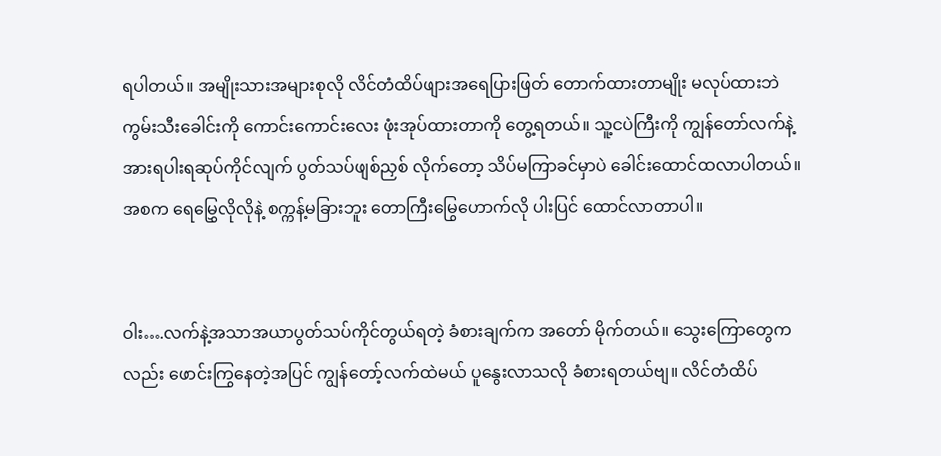ရပါတယ်။ အမျိုးသားအများစုလို လိင်တံထိပ်ဖျားအရေပြားဖြတ် တောက်ထားတာမျိုး မလုပ်ထားဘဲ ကွမ်းသီးခေါင်းကို ကောင်းကောင်းလေး ဖုံးအုပ်ထားတာကို တွေ့ရတယ်။ သူ့ငပဲကြီးကို ကျွန်တော်လက်နဲ့ အားရပါးရဆုပ်ကိုင်လျက် ပွတ်သပ်ဖျစ်ညှစ် လိုက်တော့ သိပ်မကြာခင်မှာပဲ ခေါင်းထောင်ထလာပါတယ်။ အစက ရေမြွှေလိုလိုနဲ့ စက္ကန့်မခြားဘူး တောကြီးမြွေဟောက်လို ပါးပြင် ထောင်လာတာပါ။


ဝါး….လက်နဲ့အသာအယာပွတ်သပ်ကိုင်တွယ်ရတဲ့ ခံစားချက်က အတော် မိုက်တယ်။ သွေးကြောတွေကလည်း ဖောင်းကြွနေတဲ့အပြင် ကျွန်တော့်လက်ထဲမယ် ပူနွေးလာသလို ခံစားရတယ်ဗျ။ လိင်တံထိပ်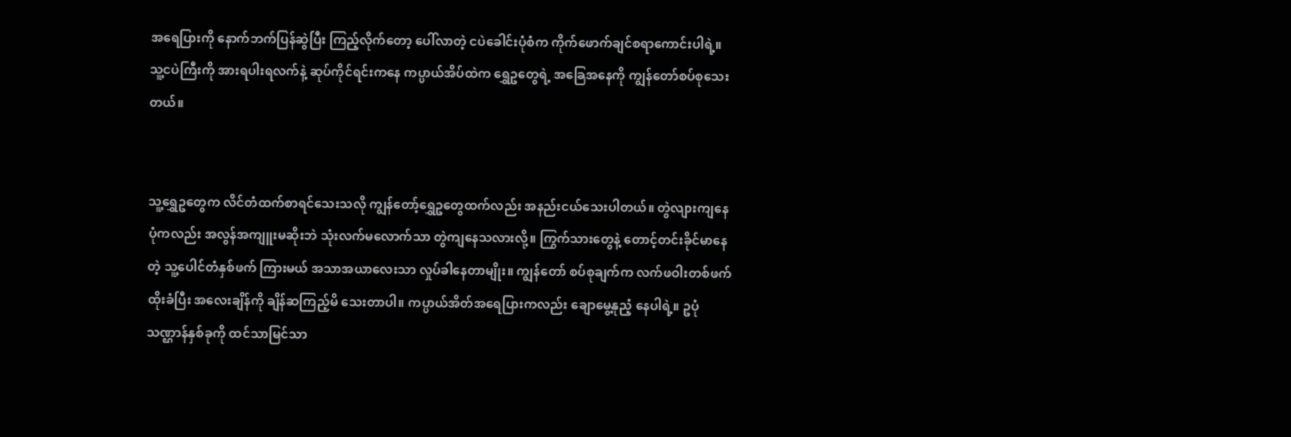အရေပြားကို နောက်ဘက်ပြန်ဆွဲပြီး ကြည့်လိုက်တော့ ပေါ်လာတဲ့ ငပဲခေါင်းပုံစံက ကိုက်ဖောက်ချင်စရာကောင်းပါရဲ့။ သူ့ငပဲကြီးကို အားရပါးရလက်နဲ့ ဆုပ်ကိုင်ရင်းကနေ ကပ္ပာယ်အိပ်ထဲက ရွှေဥတွေရဲ့ အခြေအနေကို ကျွန်တော်စပ်စုသေးတယ်။


သူ့ရွှေဥတွေက လိင်တံထက်စာရင်သေးသလို ကျွန်တော့်ရွှေဥတွေထက်လည်း အနည်းငယ်သေးပါတယ်။ တွဲလျားကျနေပုံကလည်း အလွန်အကျူးမဆိုးဘဲ သုံးလက်မလောက်သာ တွဲကျနေသလားလို့။ ကြွက်သားတွေနဲ့ တောင့်တင်းခိုင်မာနေတဲ့ သူ့ပေါင်တံနှစ်ဖက် ကြားမယ် အသာအယာလေးသာ လှုပ်ခါနေတာမျိုး။ ကျွန်တော် စပ်စုချက်က လက်ဖဝါးတစ်ဖက်ထိုးခံပြီး အလေးချိန်ကို ချိန်ဆကြည့်မိ သေးတာပါ။ ကပ္ပာယ်အိတ်အရေပြားကလည်း ချောမွေ့နုညံ့ နေပါရဲ့။ ဥပုံသဏ္ဌာန်နှစ်ခုကို ထင်သာမြင်သာ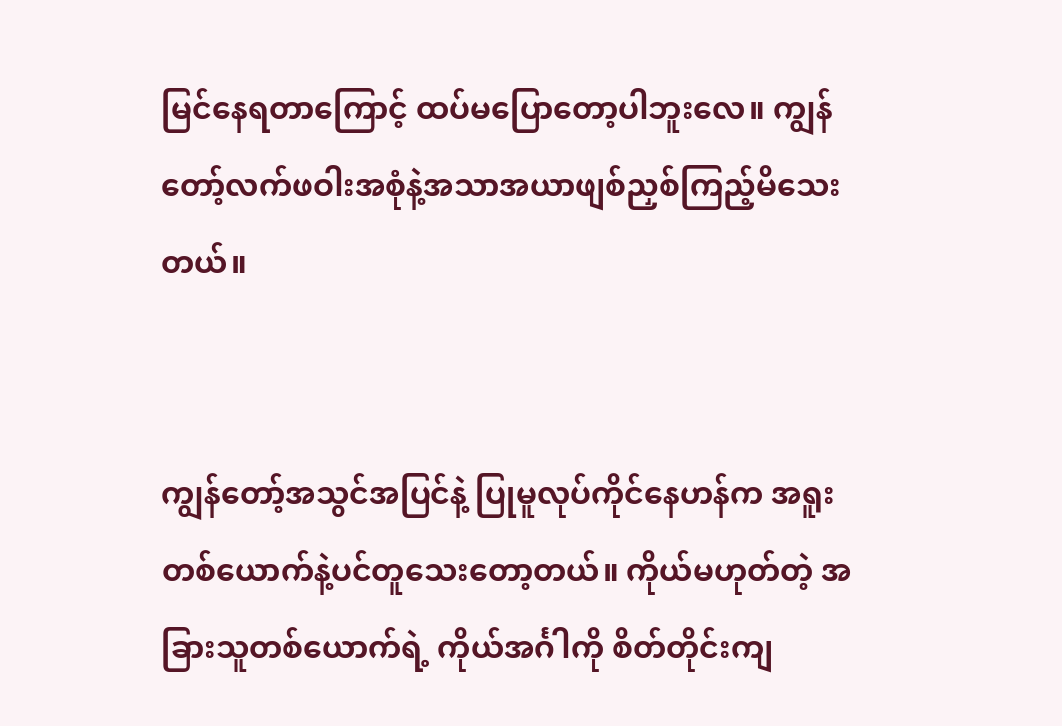မြင်နေရတာကြောင့် ထပ်မပြောတော့ပါဘူးလေ။ ကျွန်တော့်လက်ဖဝါးအစုံနဲ့အသာအယာဖျစ်ညှစ်ကြည့်မိသေးတယ်။


ကျွန်တော့်အသွင်အပြင်နဲ့ ပြုမူလုပ်ကိုင်နေဟန်က အရူးတစ်ယောက်နဲ့ပင်တူသေးတော့တယ်။ ကိုယ်မဟုတ်တဲ့ အခြားသူတစ်ယောက်ရဲ့ ကိုယ်အင်္ဂါကို စိတ်တိုင်းကျ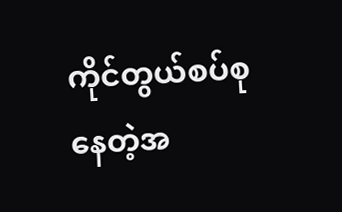ကိုင်တွယ်စပ်စုနေတဲ့အ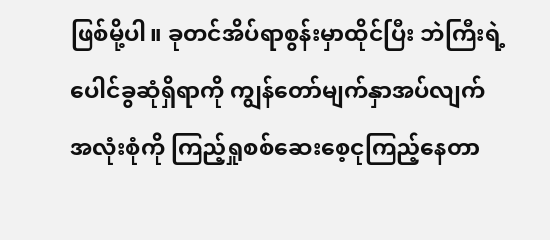ဖြစ်မို့ပါ။ ခုတင်အိပ်ရာစွန်းမှာထိုင်ပြီး ဘဲကြီးရဲ့ပေါင်ခွဆုံရှိရာကို ကျွန်တော်မျက်နှာအပ်လျက် အလုံးစုံကို ကြည့်ရှုစစ်ဆေးစေ့ငုကြည့်နေတာ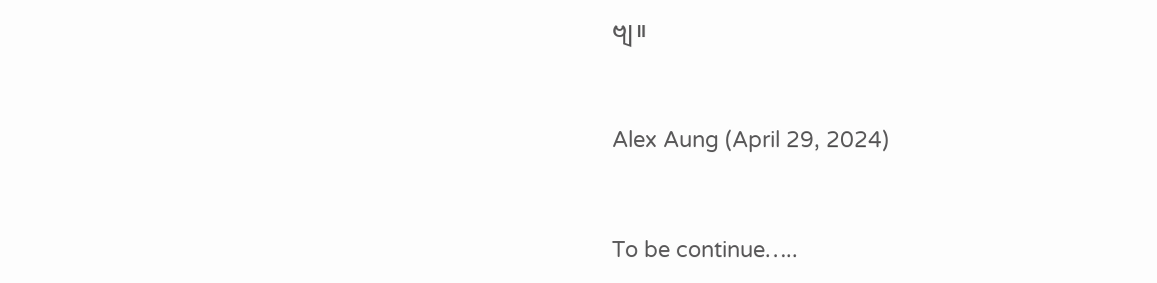ဗျ။


Alex Aung (April 29, 2024)


To be continue…..